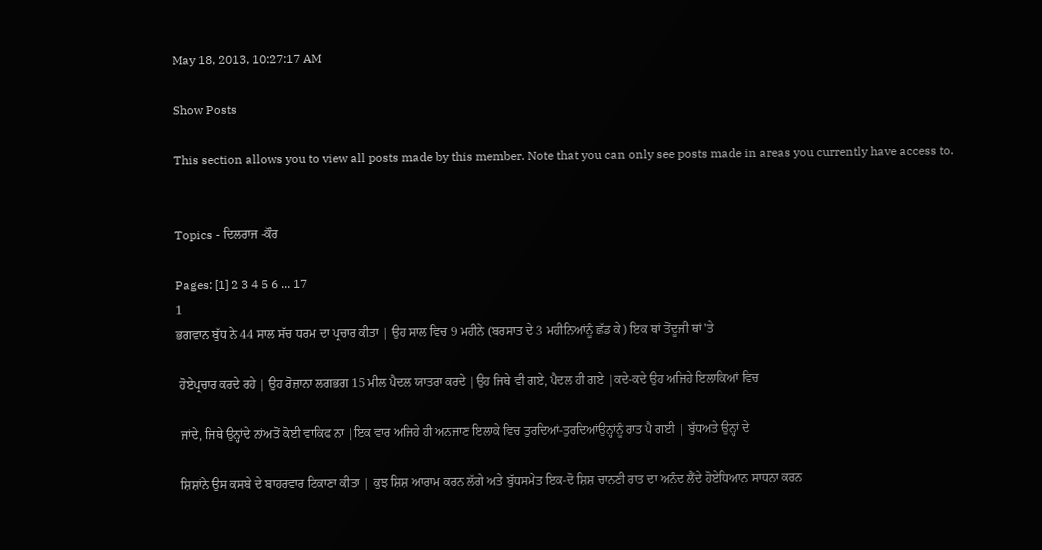May 18, 2013, 10:27:17 AM

Show Posts

This section allows you to view all posts made by this member. Note that you can only see posts made in areas you currently have access to.


Topics - ਦਿਲਰਾਜ -ਕੌਰ

Pages: [1] 2 3 4 5 6 ... 17
1
ਭਗਵਾਨ ਬੁੱਧ ਨੇ 44 ਸਾਲ ਸੱਚ ਧਰਮ ਦਾ ਪ੍ਰਚਾਰ ਕੀਤਾ | ਉਹ ਸਾਲ ਵਿਚ 9 ਮਹੀਨੇ (ਬਰਸਾਤ ਦੇ 3 ਮਹੀਨਿਆਂਨੂੰ ਛੱਡ ਕੇ) ਇਕ ਥਾਂ ਤੋਂਦੂਜੀ ਥਾਂ'ਤੇ

 ਹੋਏਪ੍ਰਚਾਰ ਕਰਦੇ ਰਹੇ | ਉਹ ਰੋਜ਼ਾਨਾ ਲਗਭਗ 15 ਮੀਲ ਪੈਦਲ ਯਾਤਰਾ ਕਰਦੇ |ਉਹ ਜਿਥੇ ਵੀ ਗਏ, ਪੈਦਲ ਹੀ ਗਏ |ਕਦੇ-ਕਦੇ ਉਹ ਅਜਿਹੇ ਇਲਾਕਿਆਂ ਵਿਚ

 ਜਾਂਦੇ, ਜਿਥੇ ਉਨ੍ਹਾਂਦੇ ਨਾਂਅਤੋਂ ਕੋਈ ਵਾਕਿਫ ਨਾ |ਇਕ ਵਾਰ ਅਜਿਹੇ ਹੀ ਅਨਜਾਣ ਇਲਾਕੇ ਵਿਚ ਤੁਰਦਿਆਂ-ਤੁਰਦਿਆਂਉਨ੍ਹਾਂਨੂੰ ਰਾਤ ਪੈ ਗਈ | ਬੁੱਧਅਤੇ ਉਨ੍ਹਾਂ ਦੇ

 ਸ਼ਿਸ਼ਾਂਨੇ ਉਸ ਕਸਬੇ ਦੇ ਬਾਹਰਵਾਰ ਟਿਕਾਣਾ ਕੀਤਾ | ਕੁਝ ਸ਼ਿਸ਼ ਆਰਾਮ ਕਰਨ ਲੱਗੇ ਅਤੇ ਬੁੱਧਸਮੇਤ ਇਕ-ਦੋ ਸ਼ਿਸ਼ ਚਾਨਣੀ ਰਾਤ ਦਾ ਅਨੰਦ ਲੈਂਦੇ ਹੋਏਧਿਆਨ ਸਾਧਨਾ ਕਰਨ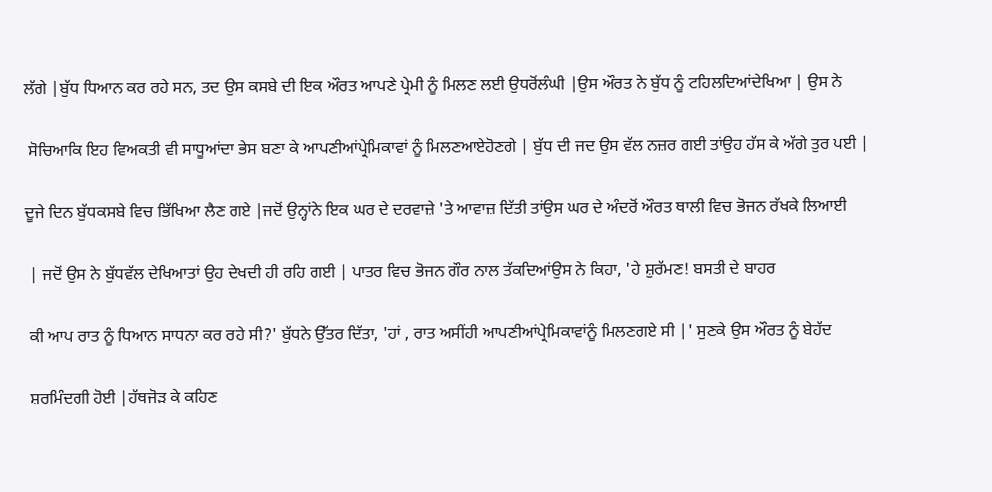ਲੱਗੇ |ਬੁੱਧ ਧਿਆਨ ਕਰ ਰਹੇ ਸਨ, ਤਦ ਉਸ ਕਸਬੇ ਦੀ ਇਕ ਔਰਤ ਆਪਣੇ ਪ੍ਰੇਮੀ ਨੂੰ ਮਿਲਣ ਲਈ ਉਧਰੋਂਲੰਘੀ |ਉਸ ਔਰਤ ਨੇ ਬੁੱਧ ਨੂੰ ਟਹਿਲਦਿਆਂਦੇਖਿਆ | ਉਸ ਨੇ

 ਸੋਚਿਆਕਿ ਇਹ ਵਿਅਕਤੀ ਵੀ ਸਾਧੂਆਂਦਾ ਭੇਸ ਬਣਾ ਕੇ ਆਪਣੀਆਂਪ੍ਰੇਮਿਕਾਵਾਂ ਨੂੰ ਮਿਲਣਆਏਹੋਣਗੇ | ਬੁੱਧ ਦੀ ਜਦ ਉਸ ਵੱਲ ਨਜ਼ਰ ਗਈ ਤਾਂਉਹ ਹੱਸ ਕੇ ਅੱਗੇ ਤੁਰ ਪਈ |

ਦੂਜੇ ਦਿਨ ਬੁੱਧਕਸਬੇ ਵਿਚ ਭਿੱਖਿਆ ਲੈਣ ਗਏ |ਜਦੋਂ ਉਨ੍ਹਾਂਨੇ ਇਕ ਘਰ ਦੇ ਦਰਵਾਜ਼ੇ 'ਤੇ ਆਵਾਜ਼ ਦਿੱਤੀ ਤਾਂਉਸ ਘਰ ਦੇ ਅੰਦਰੋਂ ਔਰਤ ਥਾਲੀ ਵਿਚ ਭੋਜਨ ਰੱਖਕੇ ਲਿਆਈ

 | ਜਦੋਂ ਉਸ ਨੇ ਬੁੱਧਵੱਲ ਦੇਖਿਆਤਾਂ ਉਹ ਦੇਖਦੀ ਹੀ ਰਹਿ ਗਈ | ਪਾਤਰ ਵਿਚ ਭੋਜਨ ਗੌਰ ਨਾਲ ਤੱਕਦਿਆਂਉਸ ਨੇ ਕਿਹਾ, 'ਹੇ ਸ਼ੁਰੱਮਣ! ਬਸਤੀ ਦੇ ਬਾਹਰ

 ਕੀ ਆਪ ਰਾਤ ਨੂੰ ਧਿਆਨ ਸਾਧਨਾ ਕਰ ਰਹੇ ਸੀ?' ਬੁੱਧਨੇ ਉੱਤਰ ਦਿੱਤਾ, 'ਹਾਂ , ਰਾਤ ਅਸੀਂਹੀ ਆਪਣੀਆਂਪ੍ਰੇਮਿਕਾਵਾਂਨੂੰ ਮਿਲਣਗਏ ਸੀ |' ਸੁਣਕੇ ਉਸ ਔਰਤ ਨੂੰ ਬੇਹੱਦ

 ਸ਼ਰਮਿੰਦਗੀ ਹੋਈ |ਹੱਥਜੋੜ ਕੇ ਕਹਿਣ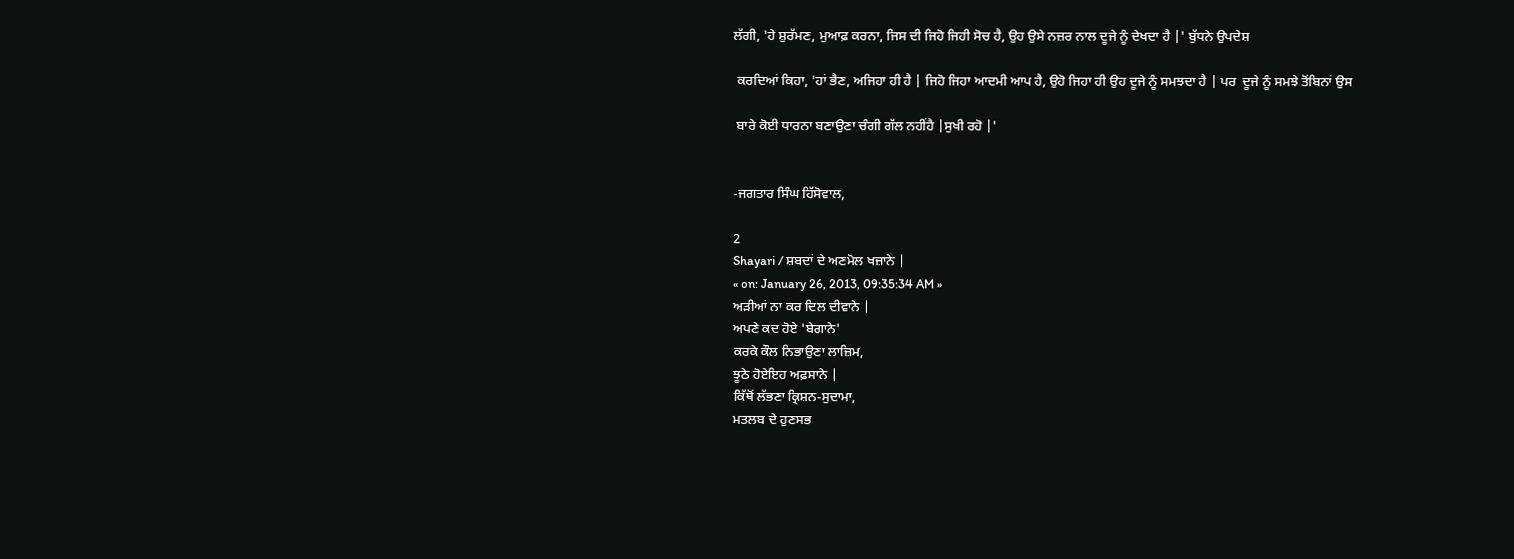ਲੱਗੀ, 'ਹੇ ਸ਼ੁਰੱਮਣ, ਮੁਆਫ਼ ਕਰਨਾ, ਜਿਸ ਦੀ ਜਿਹੋ ਜਿਹੀ ਸੋਚ ਹੈ, ਉਹ ਉਸੇ ਨਜ਼ਰ ਨਾਲ ਦੂਜੇ ਨੂੰ ਦੇਖਦਾ ਹੈ |' ਬੁੱਧਨੇ ਉਪਦੇਸ਼

 ਕਰਦਿਆਂ ਕਿਹਾ, 'ਹਾਂ ਭੈਣ, ਅਜਿਹਾ ਹੀ ਹੈ | ਜਿਹੋ ਜਿਹਾ ਆਦਮੀ ਆਪ ਹੈ, ਉਹੋ ਜਿਹਾ ਹੀ ਉਹ ਦੂਜੇ ਨੂੰ ਸਮਝਦਾ ਹੈ | ਪਰ  ਦੂਜੇ ਨੂੰ ਸਮਝੇ ਤੋਂਬਿਨਾਂ ਉਸ

 ਬਾਰੇ ਕੋਈ ਧਾਰਨਾ ਬਣਾਉਣਾ ਚੰਗੀ ਗੱਲ ਨਹੀਂਹੈ |ਸੁਖੀ ਰਹੋ |'


-ਜਗਤਾਰ ਸਿੰਘ ਹਿੱਸੋਵਾਲ,

2
Shayari / ਸ਼ਬਦਾਂ ਦੇ ਅਣਮੋਲ ਖਜ਼ਾਨੇ |
« on: January 26, 2013, 09:35:34 AM »
ਅੜੀਆਂ ਨਾ ਕਰ ਦਿਲ ਦੀਵਾਨੇ |
ਅਪਣੇ ਕਦ ਹੋਏ 'ਬੇਗਾਨੇ'
ਕਰਕੇ ਕੌਲ ਨਿਭਾਉਣਾ ਲਾਜ਼ਿਮ,
ਝੂਠੇ ਹੋਏਇਹ ਅਫ਼ਸਾਨੇ |
ਕਿੱਥੋਂ ਲੱਭਣਾ ਕ੍ਰਿਸ਼ਨ-ਸੁਦਾਮਾ,
ਮਤਲਬ ਦੇ ਹੁਣਸਭ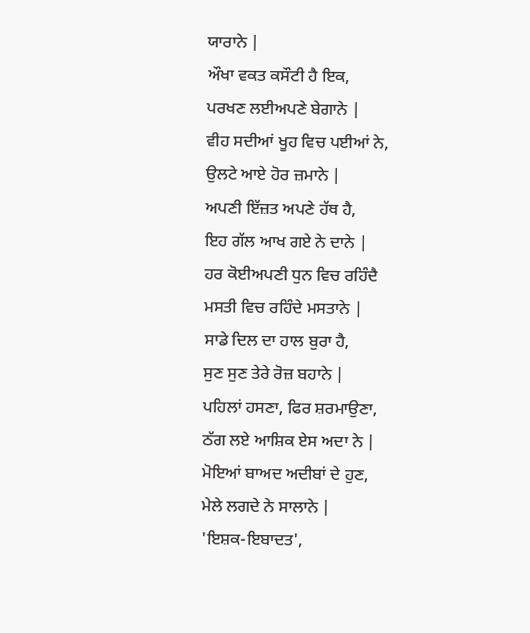ਯਾਰਾਨੇ |
ਔਖਾ ਵਕਤ ਕਸੌਟੀ ਹੈ ਇਕ,
ਪਰਖਣ ਲਈਅਪਣੇ ਬੇਗਾਨੇ |
ਵੀਹ ਸਦੀਆਂ ਖੂਹ ਵਿਚ ਪਈਆਂ ਨੇ,
ਉਲਟੇ ਆਏ ਹੋਰ ਜ਼ਮਾਨੇ |
ਅਪਣੀ ਇੱਜ਼ਤ ਅਪਣੇ ਹੱਥ ਹੈ,
ਇਹ ਗੱਲ ਆਖ ਗਏ ਨੇ ਦਾਨੇ |
ਹਰ ਕੋਈਅਪਣੀ ਧੁਨ ਵਿਚ ਰਹਿੰਦੈ
ਮਸਤੀ ਵਿਚ ਰਹਿੰਦੇ ਮਸਤਾਨੇ |
ਸਾਡੇ ਦਿਲ ਦਾ ਹਾਲ ਬੁਰਾ ਹੈ,
ਸੁਣ ਸੁਣ ਤੇਰੇ ਰੋਜ਼ ਬਹਾਨੇ |
ਪਹਿਲਾਂ ਹਸਣਾ, ਫਿਰ ਸ਼ਰਮਾਉਣਾ,
ਠੱਗ ਲਏ ਆਸ਼ਿਕ ਏਸ ਅਦਾ ਨੇ |
ਮੋਇਆਂ ਬਾਅਦ ਅਦੀਬਾਂ ਦੇ ਹੁਣ,
ਮੇਲੇ ਲਗਦੇ ਨੇ ਸਾਲਾਨੇ |
'ਇਸ਼ਕ-ਇਬਾਦਤ',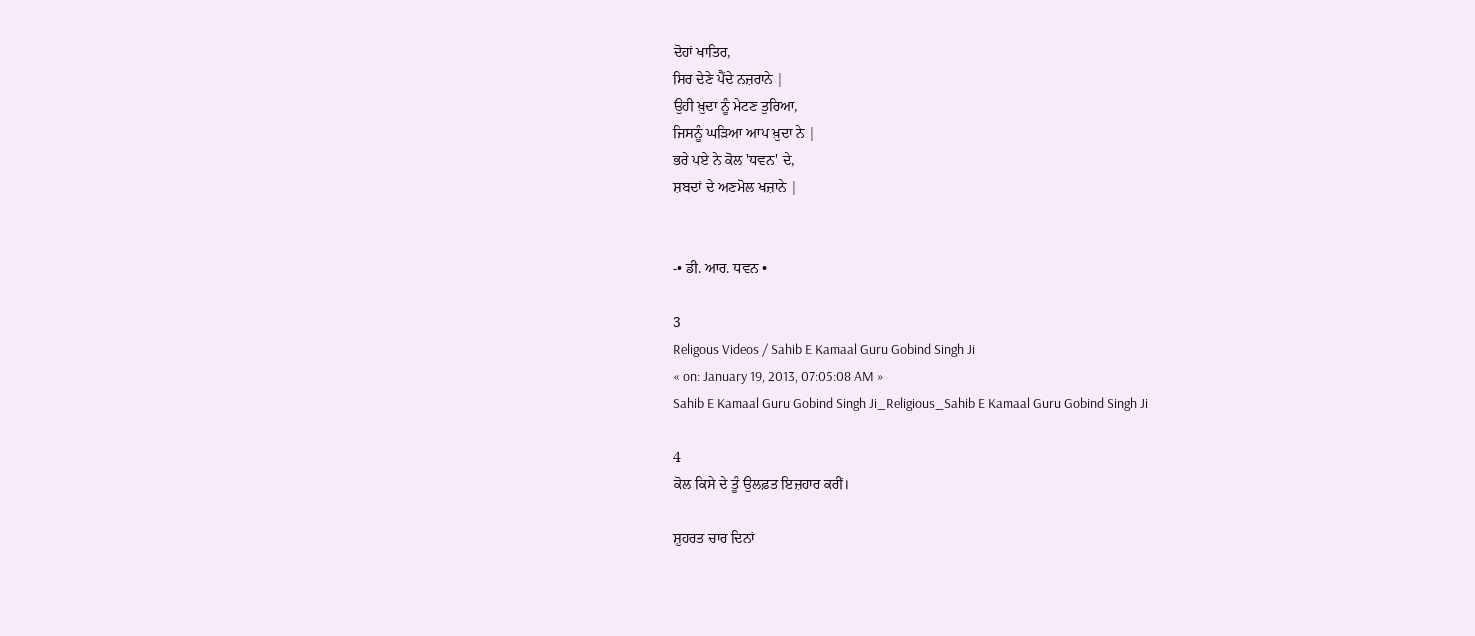ਦੋਹਾਂ ਖਾਤਿਰ,
ਸਿਰ ਦੇਣੇ ਪੈਂਦੇ ਨਜ਼ਰਾਨੇ |
ਉਹੀ ਖ਼ੁਦਾ ਨੂੰ ਮੇਟਣ ਤੁਰਿਆ,
ਜਿਸਨੂੰ ਘੜਿਆ ਆਪ ਖ਼ੁਦਾ ਨੇ |
ਭਰੇ ਪਏ ਨੇ ਕੋਲ 'ਧਵਨ' ਦੇ,
ਸ਼ਬਦਾਂ ਦੇ ਅਣਮੋਲ ਖਜ਼ਾਨੇ |


-• ਡੀ. ਆਰ. ਧਵਨ •

3
Religous Videos / Sahib E Kamaal Guru Gobind Singh Ji
« on: January 19, 2013, 07:05:08 AM »
Sahib E Kamaal Guru Gobind Singh Ji_Religious_Sahib E Kamaal Guru Gobind Singh Ji

4
ਕੋਲ ਕਿਸੇ ਦੇ ਤੂੰ ਉਲਫ਼ਤ ਇਜ਼ਹਾਰ ਕਰੀਂ।

ਸ਼ੁਹਰਤ ਚਾਰ ਦਿਨਾਂ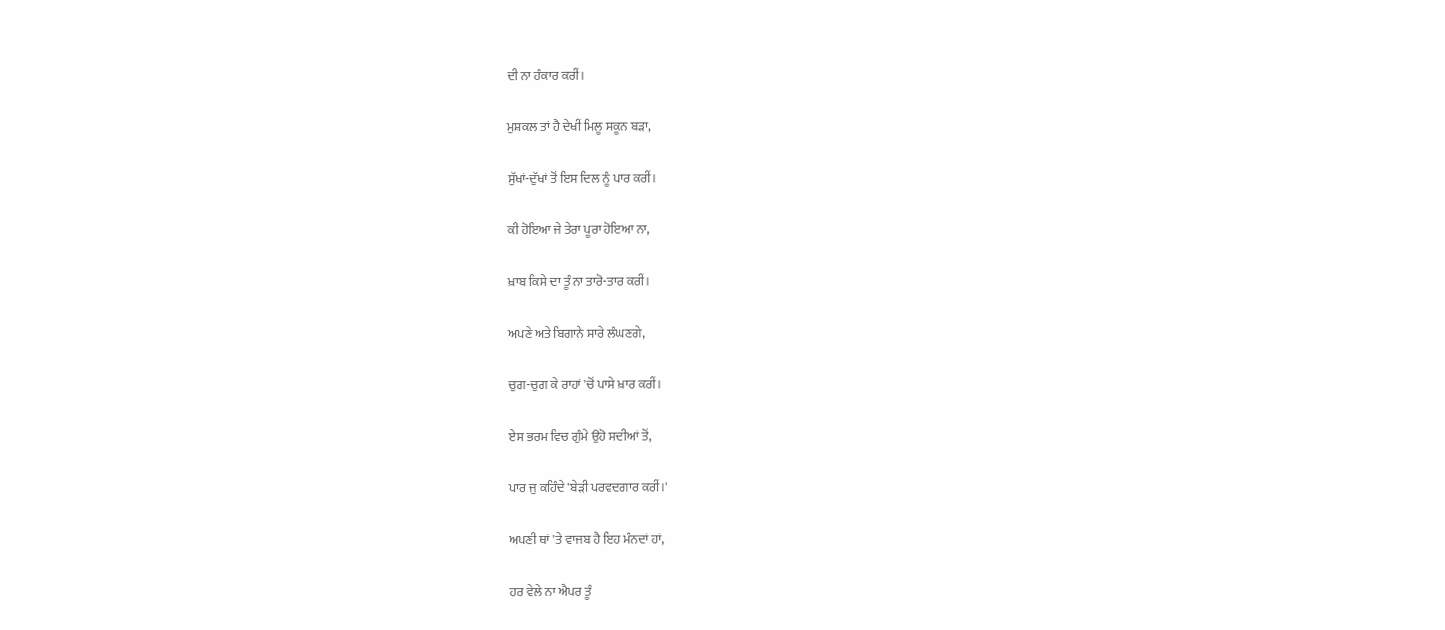ਦੀ ਨਾ ਹੰਕਾਰ ਕਰੀਂ।

ਮੁਸ਼ਕਲ ਤਾਂ ਹੈ ਦੇਖੀਂ ਮਿਲੂ ਸਕੂਨ ਬੜਾ,

ਸੁੱਖਾਂ-ਦੁੱਖਾਂ ਤੋਂ ਇਸ ਦਿਲ ਨੂੰ ਪਾਰ ਕਰੀਂ।

ਕੀ ਹੋਇਆ ਜੇ ਤੇਰਾ ਪੂਰਾ ਹੋਇਆ ਨਾ,

ਖ਼ਾਬ ਕਿਸੇ ਦਾ ਤੂੰ ਨਾ ਤਾਰੋ-ਤਾਰ ਕਰੀਂ।

ਅਪਣੇ ਅਤੇ ਬਿਗਾਨੇ ਸਾਰੇ ਲੰਘਣਗੇ,

ਚੁਗ-ਚੁਗ ਕੇ ਰਾਹਾਂ 'ਚੋਂ ਪਾਸੇ ਖ਼ਾਰ ਕਰੀਂ।

ਏਸ ਭਰਮ ਵਿਚ ਗੁੰਮੇ ਉਹੋ ਸਦੀਆਂ ਤੋਂ,

ਪਾਰ ਜੁ ਕਹਿੰਦੇ 'ਬੇੜੀ ਪਰਵਦਗਾਰ ਕਰੀਂ।'

ਅਪਣੀ ਥਾਂ 'ਤੇ ਵਾਜਬ ਹੈ ਇਹ ਮੰਨਦਾਂ ਹਾਂ,

ਹਰ ਵੇਲੇ ਨਾ ਐਪਰ ਤੂੰ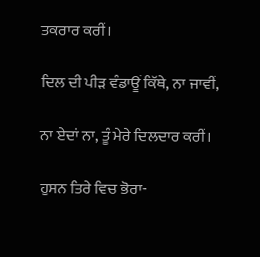ਤਕਰਾਰ ਕਰੀਂ।

ਦਿਲ ਦੀ ਪੀੜ ਵੰਡਾਊਂ ਕਿੱਥੇ, ਨਾ ਜਾਵੀਂ,

ਨਾ ਏਦਾਂ ਨਾ, ਤੂੰ ਮੇਰੇ ਦਿਲਦਾਰ ਕਰੀਂ।

ਹੁਸਨ ਤਿਰੇ ਵਿਚ ਭੋਰਾ-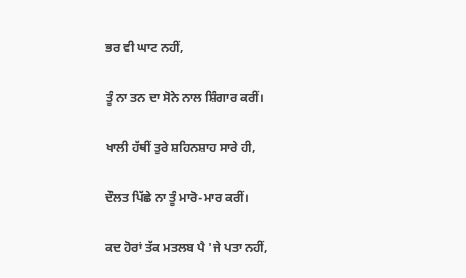ਭਰ ਵੀ ਘਾਟ ਨਹੀਂ,

ਤੂੰ ਨਾ ਤਨ ਦਾ ਸੋਨੇ ਨਾਲ ਸ਼ਿੰਗਾਰ ਕਰੀਂ।

ਖਾਲੀ ਹੱਥੀਂ ਤੁਰੇ ਸ਼ਹਿਨਸ਼ਾਹ ਸਾਰੇ ਹੀ,

ਦੌਲਤ ਪਿੱਛੇ ਨਾ ਤੂੰ ਮਾਰੋ-ਮਾਰ ਕਰੀਂ।

ਕਦ ਹੋਰਾਂ ਤੱਕ ਮਤਲਬ ਪੈ 'ਜੇ ਪਤਾ ਨਹੀਂ,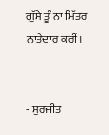ਗੁੱਸੇ ਤੂੰ ਨਾ ਮਿੱਤਰ ਨਾਤੇਦਾਰ ਕਰੀਂ।


- ਸੁਰਜੀਤ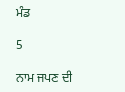ਮੰਡ

5

ਨਾਮ ਜਪਣ ਦੀ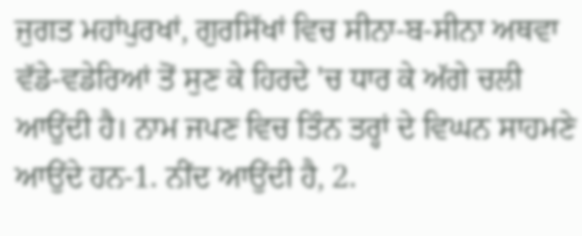ਜੁਗਤ ਮਹਾਂਪੁਰਖਾਂ, ਗੁਰਸਿੱਖਾਂ ਵਿਚ ਸੀਨਾ-ਬ-ਸੀਨਾ ਅਥਵਾ ਵੱਡੇ-ਵਡੇਰਿਆਂ ਤੋਂ ਸੁਣ ਕੇ ਹਿਰਦੇ 'ਚ ਧਾਰ ਕੇ ਅੱਗੇ ਚਲੀ ਆਉਂਦੀ ਹੈ। ਨਾਮ ਜਪਣ ਵਿਚ ਤਿੰਨ ਤਰ੍ਹਾਂ ਦੇ ਵਿਘਨ ਸਾਹਮਣੇ ਆਉਂਦੇ ਹਨ-1. ਨੀਂਦ ਆਉਂਦੀ ਹੈ, 2.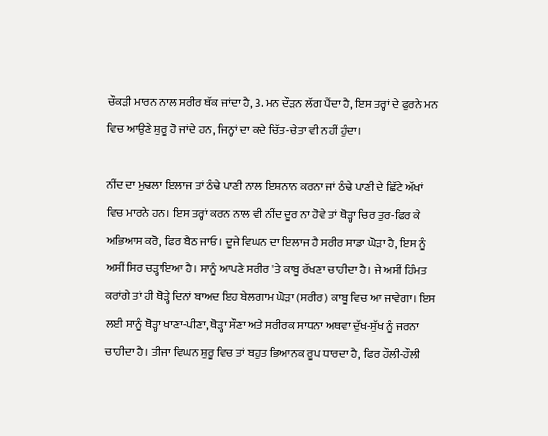ਚੌਕੜੀ ਮਾਰਨ ਨਾਲ ਸਰੀਰ ਥੱਕ ਜਾਂਦਾ ਹੈ, 3. ਮਨ ਦੌੜਨ ਲੱਗ ਪੈਂਦਾ ਹੈ, ਇਸ ਤਰ੍ਹਾਂ ਦੇ ਫੁਰਨੇ ਮਨ ਵਿਚ ਆਉਣੇ ਸ਼ੁਰੂ ਹੋ ਜਾਂਦੇ ਹਨ, ਜਿਨ੍ਹਾਂ ਦਾ ਕਦੇ ਚਿੱਤ-ਚੇਤਾ ਵੀ ਨਹੀਂ ਹੁੰਦਾ।

ਨੀਂਦ ਦਾ ਮੁਢਲਾ ਇਲਾਜ ਤਾਂ ਠੰਢੇ ਪਾਣੀ ਨਾਲ ਇਸ਼ਨਾਨ ਕਰਨਾ ਜਾਂ ਠੰਢੇ ਪਾਣੀ ਦੇ ਛਿੱਟੇ ਅੱਖਾਂ ਵਿਚ ਮਾਰਨੇ ਹਨ। ਇਸ ਤਰ੍ਹਾਂ ਕਰਨ ਨਾਲ ਵੀ ਨੀਂਦ ਦੂਰ ਨਾ ਹੋਵੇ ਤਾਂ ਥੋੜ੍ਹਾ ਚਿਰ ਤੁਰ-ਫਿਰ ਕੇ ਅਭਿਆਸ ਕਰੋ, ਫਿਰ ਬੈਠ ਜਾਓ। ਦੂਜੇ ਵਿਘਨ ਦਾ ਇਲਾਜ ਹੈ ਸਰੀਰ ਸਾਡਾ ਘੋੜਾ ਹੈ, ਇਸ ਨੂੰ ਅਸੀਂ ਸਿਰ ਚੜ੍ਹਾਇਆ ਹੈ। ਸਾਨੂੰ ਆਪਣੇ ਸਰੀਰ 'ਤੇ ਕਾਬੂ ਰੱਖਣਾ ਚਾਹੀਦਾ ਹੈ। ਜੇ ਅਸੀਂ ਹਿੰਮਤ ਕਰਾਂਗੇ ਤਾਂ ਹੀ ਥੋੜ੍ਹੇ ਦਿਨਾਂ ਬਾਅਦ ਇਹ ਬੇਲਗਾਮ ਘੋੜਾ (ਸਰੀਰ) ਕਾਬੂ ਵਿਚ ਆ ਜਾਵੇਗਾ। ਇਸ ਲਈ ਸਾਨੂੰ ਥੋੜ੍ਹਾ ਖਾਣਾ-ਪੀਣਾ, ਥੋੜ੍ਹਾ ਸੌਣਾ ਅਤੇ ਸਰੀਰਕ ਸਾਧਨਾ ਅਥਵਾ ਦੁੱਖ-ਸੁੱਖ ਨੂੰ ਜਰਨਾ ਚਾਹੀਦਾ ਹੈ। ਤੀਜਾ ਵਿਘਨ ਸ਼ੁਰੂ ਵਿਚ ਤਾਂ ਬਹੁਤ ਭਿਆਨਕ ਰੂਪ ਧਾਰਦਾ ਹੈ, ਫਿਰ ਹੌਲੀ-ਹੌਲੀ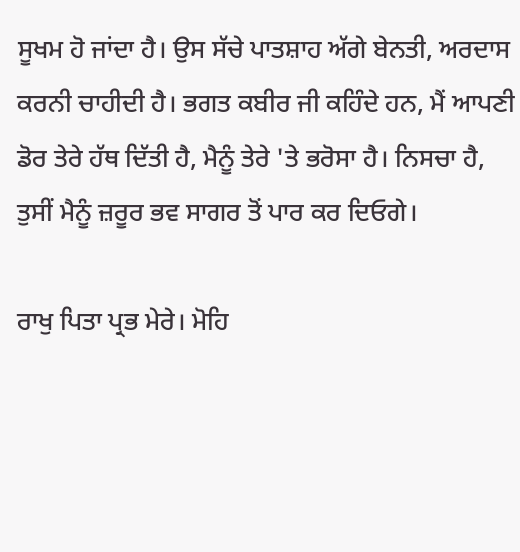ਸੂਖਮ ਹੋ ਜਾਂਦਾ ਹੈ। ਉਸ ਸੱਚੇ ਪਾਤਸ਼ਾਹ ਅੱਗੇ ਬੇਨਤੀ, ਅਰਦਾਸ ਕਰਨੀ ਚਾਹੀਦੀ ਹੈ। ਭਗਤ ਕਬੀਰ ਜੀ ਕਹਿੰਦੇ ਹਨ, ਮੈਂ ਆਪਣੀ ਡੋਰ ਤੇਰੇ ਹੱਥ ਦਿੱਤੀ ਹੈ, ਮੈਨੂੰ ਤੇਰੇ 'ਤੇ ਭਰੋਸਾ ਹੈ। ਨਿਸਚਾ ਹੈ, ਤੁਸੀਂ ਮੈਨੂੰ ਜ਼ਰੂਰ ਭਵ ਸਾਗਰ ਤੋਂ ਪਾਰ ਕਰ ਦਿਓਗੇ।

ਰਾਖੁ ਪਿਤਾ ਪ੍ਰਭ ਮੇਰੇ। ਮੋਹਿ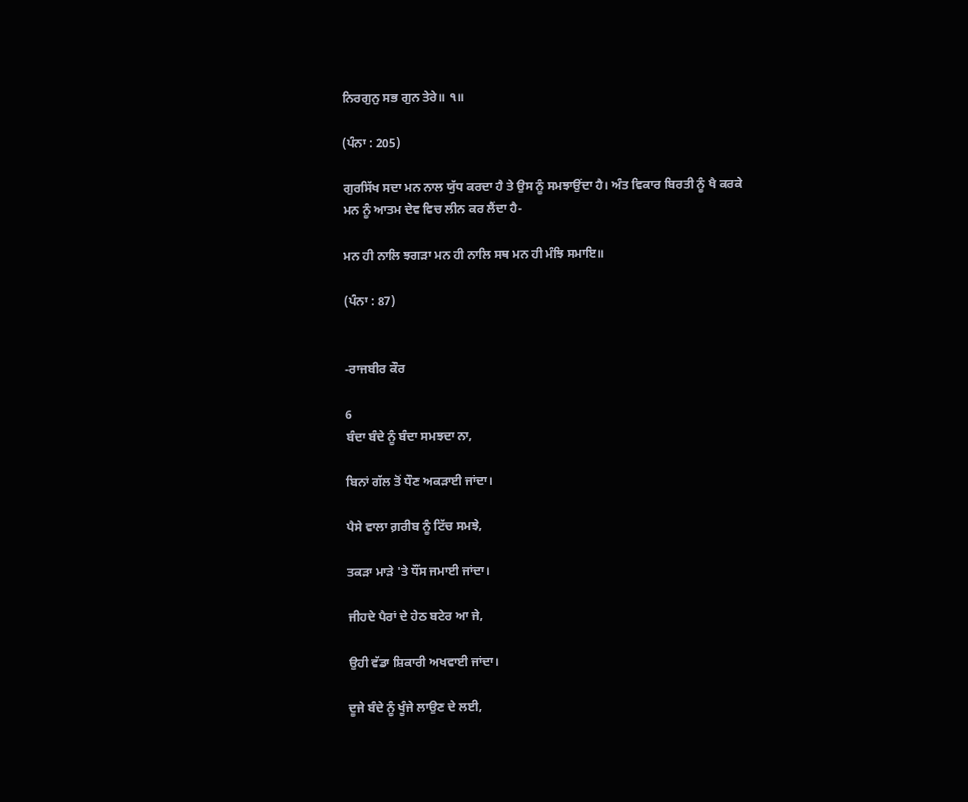ਨਿਰਗੁਨੁ ਸਭ ਗੁਨ ਤੇਰੇ॥ ੧॥

(ਪੰਨਾ : 205)

ਗੁਰਸਿੱਖ ਸਦਾ ਮਨ ਨਾਲ ਯੁੱਧ ਕਰਦਾ ਹੈ ਤੇ ਉਸ ਨੂੰ ਸਮਝਾਉਂਦਾ ਹੈ। ਅੰਤ ਵਿਕਾਰ ਬਿਰਤੀ ਨੂੰ ਖੈ ਕਰਕੇ ਮਨ ਨੂੰ ਆਤਮ ਦੇਵ ਵਿਚ ਲੀਨ ਕਰ ਲੈਂਦਾ ਹੈ-

ਮਨ ਹੀ ਨਾਲਿ ਝਗੜਾ ਮਨ ਹੀ ਨਾਲਿ ਸਥ ਮਨ ਹੀ ਮੰਝਿ ਸਮਾਇ॥

(ਪੰਨਾ : 87)


-ਰਾਜਬੀਰ ਕੌਰ

6
ਬੰਦਾ ਬੰਦੇ ਨੂੰ ਬੰਦਾ ਸਮਝਦਾ ਨਾ,

ਬਿਨਾਂ ਗੱਲ ਤੋਂ ਧੌਣ ਅਕੜਾਈ ਜਾਂਦਾ।

ਪੈਸੇ ਵਾਲਾ ਗ਼ਰੀਬ ਨੂੰ ਟਿੱਚ ਸਮਝੇ,

ਤਕੜਾ ਮਾੜੇ 'ਤੇ ਧੌਂਸ ਜਮਾਈ ਜਾਂਦਾ।

ਜੀਹਦੇ ਪੈਰਾਂ ਦੇ ਹੇਠ ਬਟੇਰ ਆ ਜੇ,

ਉਹੀ ਵੱਡਾ ਸ਼ਿਕਾਰੀ ਅਖਵਾਈ ਜਾਂਦਾ।

ਦੂਜੇ ਬੰਦੇ ਨੂੰ ਖੂੰਜੇ ਲਾਉਣ ਦੇ ਲਈ,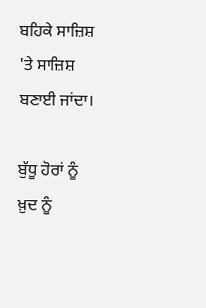ਬਹਿਕੇ ਸਾਜ਼ਿਸ਼ 'ਤੇ ਸਾਜ਼ਿਸ਼ ਬਣਾਈ ਜਾਂਦਾ।

ਬੁੱਧੂ ਹੋਰਾਂ ਨੂੰ ਖ਼ੁਦ ਨੂੰ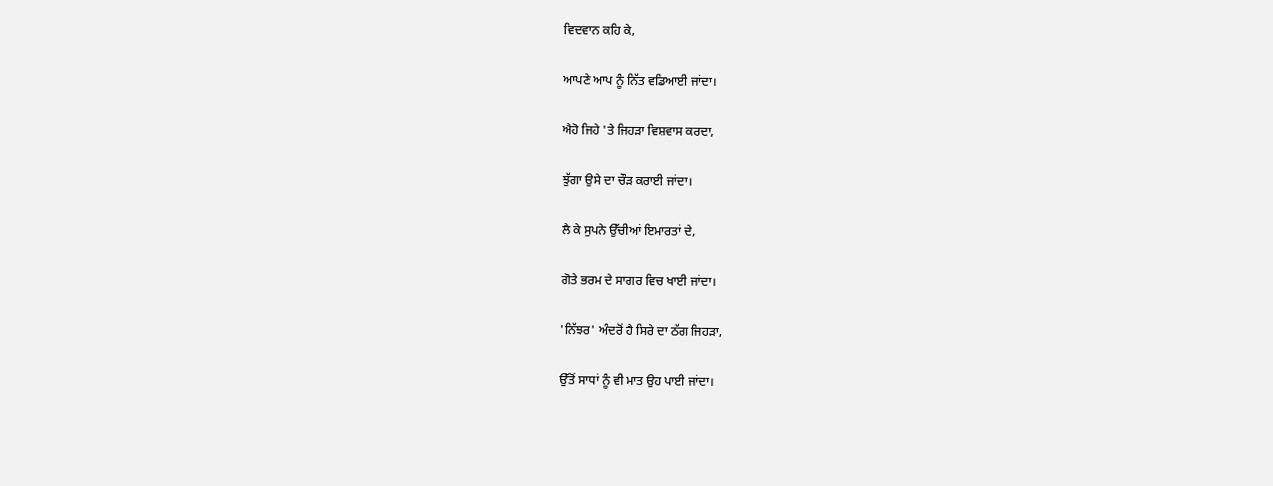ਵਿਦਵਾਨ ਕਹਿ ਕੇ,

ਆਪਣੇ ਆਪ ਨੂੰ ਨਿੱਤ ਵਡਿਆਈ ਜਾਂਦਾ।

ਐਹੋ ਜਿਹੇ 'ਤੇ ਜਿਹੜਾ ਵਿਸ਼ਵਾਸ ਕਰਦਾ,

ਝੁੱਗਾ ਉਸੇ ਦਾ ਚੌੜ ਕਰਾਈ ਜਾਂਦਾ।

ਲੈ ਕੇ ਸੁਪਨੇ ਉੱਚੀਆਂ ਇਮਾਰਤਾਂ ਦੇ,

ਗੋਤੇ ਭਰਮ ਦੇ ਸਾਗਰ ਵਿਚ ਖਾਈ ਜਾਂਦਾ।

'ਨਿੱਝਰ' ਅੰਦਰੋਂ ਹੈ ਸਿਰੇ ਦਾ ਠੱਗ ਜਿਹੜਾ,

ਉੱਤੋਂ ਸਾਧਾਂ ਨੂੰ ਵੀ ਮਾਤ ਉਹ ਪਾਈ ਜਾਂਦਾ।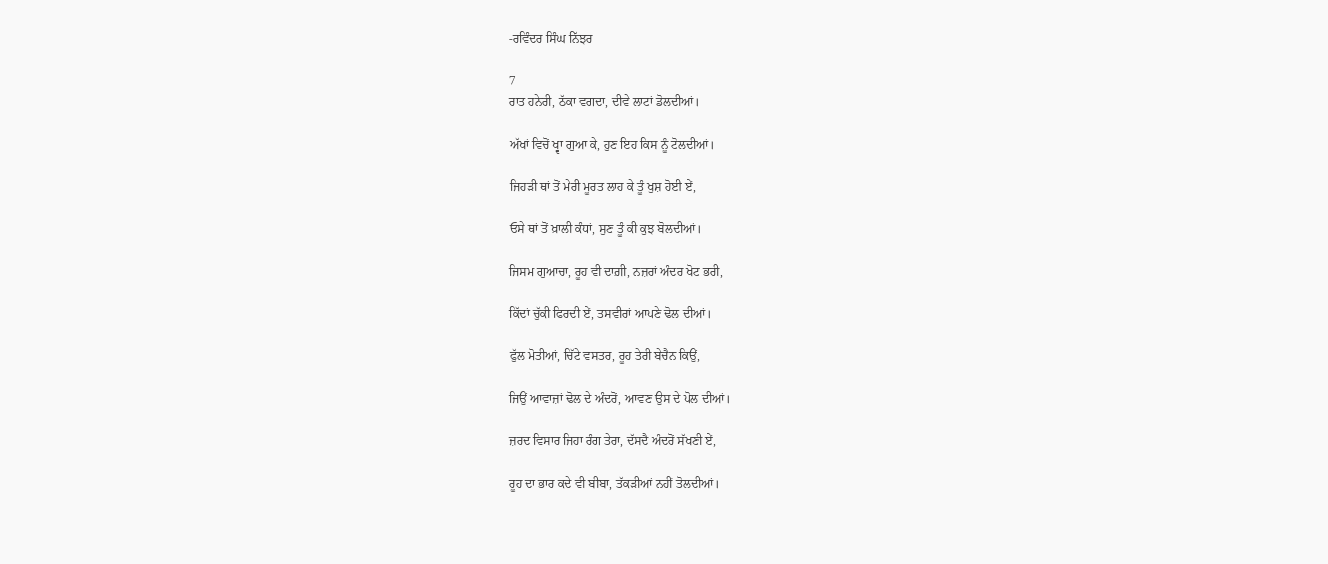-ਰਵਿੰਦਰ ਸਿੰਘ ਨਿੱਝਰ

7
ਰਾਤ ਹਨੇਰੀ, ਠੱਕਾ ਵਗਦਾ, ਦੀਵੇ ਲਾਟਾਂ ਡੋਲਦੀਆਂ।

ਅੱਖਾਂ ਵਿਚੋਂ ਖ੍ਵਾ ਗੁਆ ਕੇ, ਹੁਣ ਇਹ ਕਿਸ ਨੂੰ ਟੋਲਦੀਆਂ।

ਜਿਹੜੀ ਥਾਂ ਤੋਂ ਮੇਰੀ ਮੂਰਤ ਲਾਹ ਕੇ ਤੂੰ ਖੁਸ਼ ਹੋਈ ਏਂ,

ਓਸੇ ਥਾਂ ਤੋਂ ਖ਼ਾਲੀ ਕੰਧਾਂ, ਸੁਣ ਤੂੰ ਕੀ ਕੁਝ ਬੋਲਦੀਆਂ।

ਜਿਸਮ ਗੁਆਚਾ, ਰੂਹ ਵੀ ਦਾਗ਼ੀ, ਨਜ਼ਰਾਂ ਅੰਦਰ ਖੋਟ ਭਰੀ,

ਕਿੱਦਾਂ ਚੁੱਕੀ ਫਿਰਦੀ ਏਂ, ਤਸਵੀਰਾਂ ਆਪਣੇ ਢੋਲ ਦੀਆਂ।

ਫੁੱਲ ਮੋਤੀਆਂ, ਚਿੱਟੇ ਵਸਤਰ, ਰੂਹ ਤੇਰੀ ਬੇਚੈਨ ਕਿਉਂ,

ਜਿਉਂ ਆਵਾਜ਼ਾਂ ਢੋਲ ਦੇ ਅੰਦਰੋਂ, ਆਵਣ ਉਸ ਦੇ ਪੋਲ ਦੀਆਂ।

ਜ਼ਰਦ ਵਿਸਾਰ ਜਿਹਾ ਰੰਗ ਤੇਰਾ, ਦੱਸਦੈ ਅੰਦਰੋਂ ਸੱਖਣੀ ਏਂ,

ਰੂਹ ਦਾ ਭਾਰ ਕਦੇ ਵੀ ਬੀਬਾ, ਤੱਕੜੀਆਂ ਨਹੀਂ ਤੋਲਦੀਆਂ।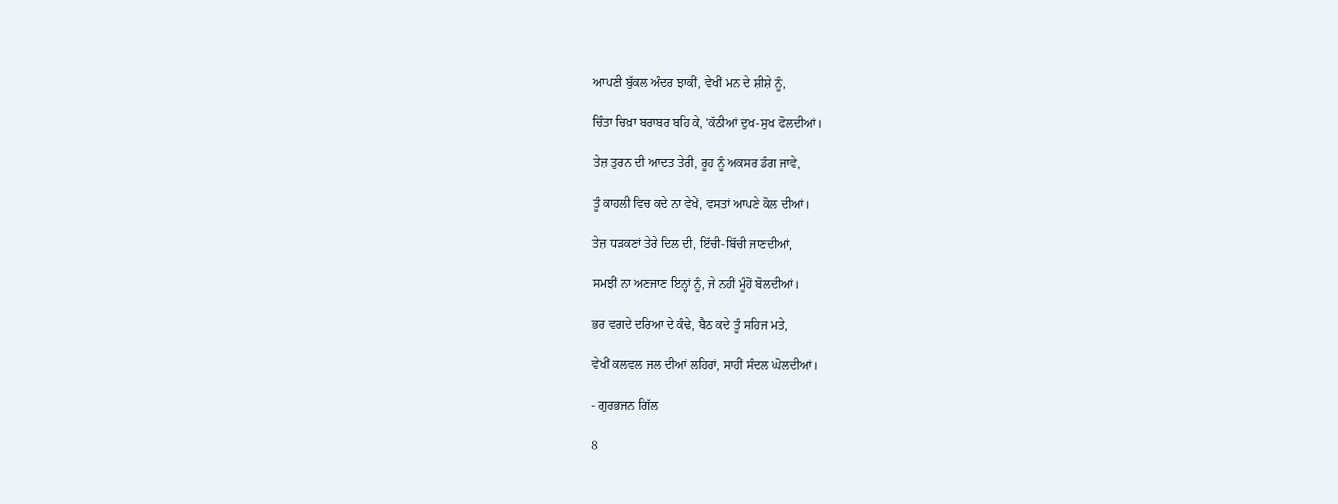ਆਪਣੀ ਬੁੱਕਲ ਅੰਦਰ ਝਾਕੀਂ, ਵੇਖੀਂ ਮਨ ਦੇ ਸ਼ੀਸ਼ੇ ਨੂੰ,

ਚਿੰਤਾ ਚਿਖ਼ਾ ਬਰਾਬਰ ਬਹਿ ਕੇ, 'ਕੱਠੀਆਂ ਦੁਖ-ਸੁਖ ਫੋਲਦੀਆਂ।

ਤੇਜ਼ ਤੁਰਨ ਦੀ ਆਦਤ ਤੇਰੀ, ਰੂਹ ਨੂੰ ਅਕਸਰ ਡੰਗ ਜਾਵੇ,

ਤੂੰ ਕਾਹਲੀ ਵਿਚ ਕਦੇ ਨਾ ਵੇਖੇਂ, ਵਸਤਾਂ ਆਪਣੇ ਕੋਲ ਦੀਆਂ।

ਤੇਜ਼ ਧੜਕਣਾਂ ਤੇਰੇ ਦਿਲ ਦੀ, ਇੱਚੀ-ਬਿੱਚੀ ਜਾਣਦੀਆਂ,

ਸਮਝੀਂ ਨਾ ਅਣਜਾਣ ਇਨ੍ਹਾਂ ਨੂੰ, ਜੇ ਨਹੀਂ ਮੂੰਹੋਂ ਬੋਲਦੀਆਂ।

ਭਰ ਵਗਦੇ ਦਰਿਆ ਦੇ ਕੰਢੇ, ਬੈਠ ਕਦੇ ਤੂੰ ਸਹਿਜ ਮਤੇ,

ਵੇਖੀਂ ਕਲਵਲ ਜਲ ਦੀਆਂ ਲਹਿਰਾਂ, ਸਾਹੀਂ ਸੰਦਲ ਘੋਲਦੀਆਂ।

- ਗੁਰਭਜਨ ਗਿੱਲ

8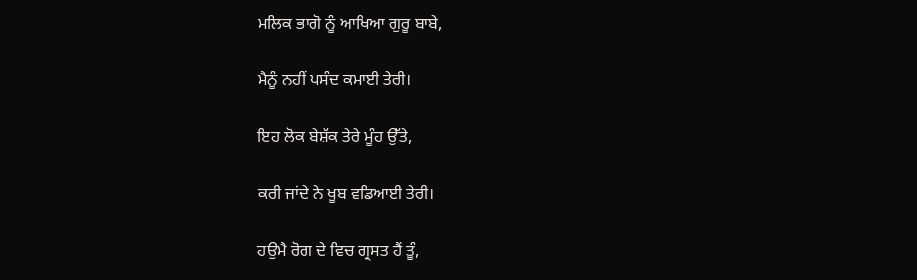ਮਲਿਕ ਭਾਗੋ ਨੂੰ ਆਖਿਆ ਗੁਰੂ ਬਾਬੇ,

ਮੈਨੂੰ ਨਹੀਂ ਪਸੰਦ ਕਮਾਈ ਤੇਰੀ।

ਇਹ ਲੋਕ ਬੇਸ਼ੱਕ ਤੇਰੇ ਮੂੰਹ ਉੱਤੇ,

ਕਰੀ ਜਾਂਦੇ ਨੇ ਖੂਬ ਵਡਿਆਈ ਤੇਰੀ।

ਹਉਮੈ ਰੋਗ ਦੇ ਵਿਚ ਗ੍ਰਸਤ ਹੈਂ ਤੂੰ,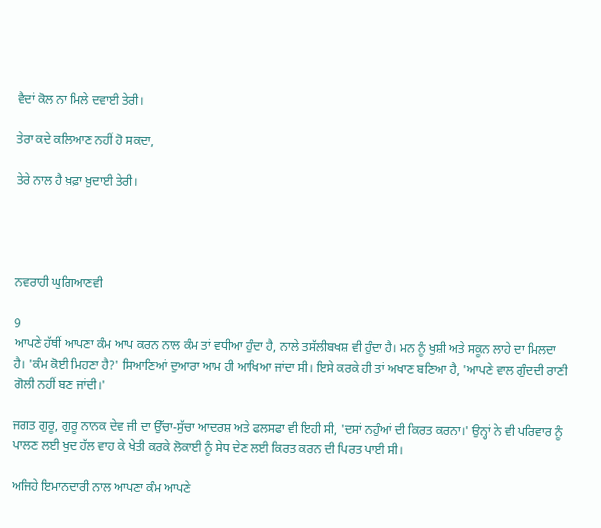ਵੈਦਾਂ ਕੋਲ ਨਾ ਮਿਲੇ ਦਵਾਈ ਤੇਰੀ।

ਤੇਰਾ ਕਦੇ ਕਲਿਆਣ ਨਹੀਂ ਹੋ ਸਕਦਾ,

ਤੇਰੇ ਨਾਲ ਹੈ ਖ਼ਫ਼ਾ ਖ਼ੁਦਾਈ ਤੇਰੀ।




ਨਵਰਾਹੀ ਘੁਗਿਆਣਵੀ

9
ਆਪਣੇ ਹੱਥੀਂ ਆਪਣਾ ਕੰਮ ਆਪ ਕਰਨ ਨਾਲ ਕੰਮ ਤਾਂ ਵਧੀਆ ਹੁੰਦਾ ਹੈ, ਨਾਲੇ ਤਸੱਲੀਬਖਸ਼ ਵੀ ਹੁੰਦਾ ਹੈ। ਮਨ ਨੂੰ ਖੁਸ਼ੀ ਅਤੇ ਸਕੂਨ ਲਾਹੇ ਦਾ ਮਿਲਦਾ ਹੈ। 'ਕੰਮ ਕੋਈ ਮਿਹਣਾ ਹੈ?' ਸਿਆਣਿਆਂ ਦੁਆਰਾ ਆਮ ਹੀ ਆਖਿਆ ਜਾਂਦਾ ਸੀ। ਇਸੇ ਕਰਕੇ ਹੀ ਤਾਂ ਅਖਾਣ ਬਣਿਆ ਹੈ, 'ਆਪਣੇ ਵਾਲ ਗੁੰਦਦੀ ਰਾਣੀ ਗੋਲੀ ਨਹੀਂ ਬਣ ਜਾਂਦੀ।'

ਜਗਤ ਗੁਰੂ, ਗੁਰੂ ਨਾਨਕ ਦੇਵ ਜੀ ਦਾ ਉੱਚਾ-ਸੁੱਚਾ ਆਦਰਸ਼ ਅਤੇ ਫਲਸਫਾ ਵੀ ਇਹੀ ਸੀ, 'ਦਸਾਂ ਨਹੁੰਆਂ ਦੀ ਕਿਰਤ ਕਰਨਾ।' ਉਨ੍ਹਾਂ ਨੇ ਵੀ ਪਰਿਵਾਰ ਨੂੰ ਪਾਲਣ ਲਈ ਖੁਦ ਹੱਲ ਵਾਹ ਕੇ ਖੇਤੀ ਕਰਕੇ ਲੋਕਾਈ ਨੂੰ ਸੇਧ ਦੇਣ ਲਈ ਕਿਰਤ ਕਰਨ ਦੀ ਪਿਰਤ ਪਾਈ ਸੀ।

ਅਜਿਹੇ ਇਮਾਨਦਾਰੀ ਨਾਲ ਆਪਣਾ ਕੰਮ ਆਪਣੇ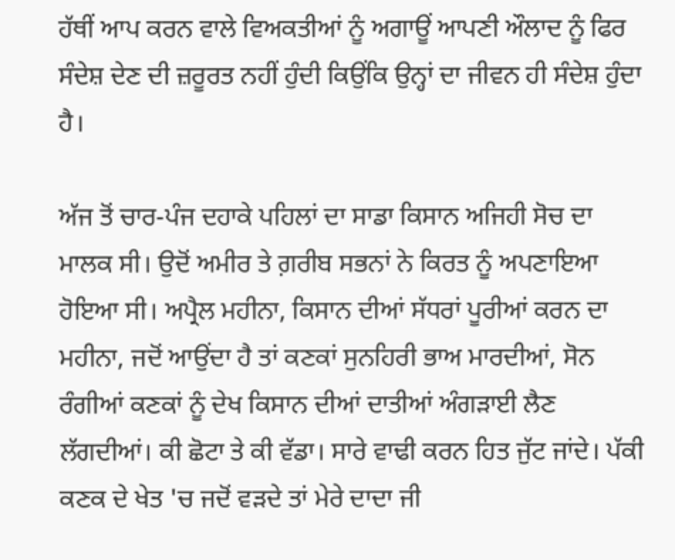ਹੱਥੀਂ ਆਪ ਕਰਨ ਵਾਲੇ ਵਿਅਕਤੀਆਂ ਨੂੰ ਅਗਾਊਂ ਆਪਣੀ ਔਲਾਦ ਨੂੰ ਫਿਰ ਸੰਦੇਸ਼ ਦੇਣ ਦੀ ਜ਼ਰੂਰਤ ਨਹੀਂ ਹੁੰਦੀ ਕਿਉਂਕਿ ਉਨ੍ਹਾਂ ਦਾ ਜੀਵਨ ਹੀ ਸੰਦੇਸ਼ ਹੁੰਦਾ ਹੈ।

ਅੱਜ ਤੋਂ ਚਾਰ-ਪੰਜ ਦਹਾਕੇ ਪਹਿਲਾਂ ਦਾ ਸਾਡਾ ਕਿਸਾਨ ਅਜਿਹੀ ਸੋਚ ਦਾ ਮਾਲਕ ਸੀ। ਉਦੋਂ ਅਮੀਰ ਤੇ ਗ਼ਰੀਬ ਸਭਨਾਂ ਨੇ ਕਿਰਤ ਨੂੰ ਅਪਣਾਇਆ ਹੋਇਆ ਸੀ। ਅਪ੍ਰੈਲ ਮਹੀਨਾ, ਕਿਸਾਨ ਦੀਆਂ ਸੱਧਰਾਂ ਪੂਰੀਆਂ ਕਰਨ ਦਾ ਮਹੀਨਾ, ਜਦੋਂ ਆਉਂਦਾ ਹੈ ਤਾਂ ਕਣਕਾਂ ਸੁਨਹਿਰੀ ਭਾਅ ਮਾਰਦੀਆਂ, ਸੋਨ ਰੰਗੀਆਂ ਕਣਕਾਂ ਨੂੰ ਦੇਖ ਕਿਸਾਨ ਦੀਆਂ ਦਾਤੀਆਂ ਅੰਗੜਾਈ ਲੈਣ ਲੱਗਦੀਆਂ। ਕੀ ਛੋਟਾ ਤੇ ਕੀ ਵੱਡਾ। ਸਾਰੇ ਵਾਢੀ ਕਰਨ ਹਿਤ ਜੁੱਟ ਜਾਂਦੇ। ਪੱਕੀ ਕਣਕ ਦੇ ਖੇਤ 'ਚ ਜਦੋਂ ਵੜਦੇ ਤਾਂ ਮੇਰੇ ਦਾਦਾ ਜੀ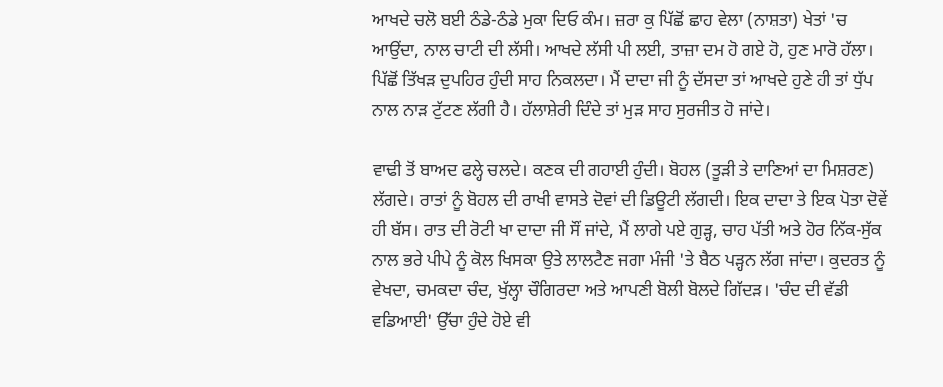ਆਖਦੇ ਚਲੋ ਬਈ ਠੰਡੇ-ਠੰਡੇ ਮੁਕਾ ਦਿਓ ਕੰਮ। ਜ਼ਰਾ ਕੁ ਪਿੱਛੋਂ ਛਾਹ ਵੇਲਾ (ਨਾਸ਼ਤਾ) ਖੇਤਾਂ 'ਚ ਆਉਂਦਾ, ਨਾਲ ਚਾਟੀ ਦੀ ਲੱਸੀ। ਆਖਦੇ ਲੱਸੀ ਪੀ ਲਈ, ਤਾਜ਼ਾ ਦਮ ਹੋ ਗਏ ਹੋ, ਹੁਣ ਮਾਰੋ ਹੱਲਾ। ਪਿੱਛੋਂ ਤਿੱਖੜ ਦੁਪਹਿਰ ਹੁੰਦੀ ਸਾਹ ਨਿਕਲਦਾ। ਮੈਂ ਦਾਦਾ ਜੀ ਨੂੰ ਦੱਸਦਾ ਤਾਂ ਆਖਦੇ ਹੁਣੇ ਹੀ ਤਾਂ ਧੁੱਪ ਨਾਲ ਨਾੜ ਟੁੱਟਣ ਲੱਗੀ ਹੈ। ਹੱਲਾਸ਼ੇਰੀ ਦਿੰਦੇ ਤਾਂ ਮੁੜ ਸਾਹ ਸੁਰਜੀਤ ਹੋ ਜਾਂਦੇ।

ਵਾਢੀ ਤੋਂ ਬਾਅਦ ਫਲ੍ਹੇ ਚਲਦੇ। ਕਣਕ ਦੀ ਗਹਾਈ ਹੁੰਦੀ। ਬੋਹਲ (ਤੂੜੀ ਤੇ ਦਾਣਿਆਂ ਦਾ ਮਿਸ਼ਰਣ) ਲੱਗਦੇ। ਰਾਤਾਂ ਨੂੰ ਬੋਹਲ ਦੀ ਰਾਖੀ ਵਾਸਤੇ ਦੋਵਾਂ ਦੀ ਡਿਊਟੀ ਲੱਗਦੀ। ਇਕ ਦਾਦਾ ਤੇ ਇਕ ਪੋਤਾ ਦੋਵੇਂ ਹੀ ਬੱਸ। ਰਾਤ ਦੀ ਰੋਟੀ ਖਾ ਦਾਦਾ ਜੀ ਸੌਂ ਜਾਂਦੇ, ਮੈਂ ਲਾਗੇ ਪਏ ਗੁੜ੍ਹ, ਚਾਹ ਪੱਤੀ ਅਤੇ ਹੋਰ ਨਿੱਕ-ਸੁੱਕ ਨਾਲ ਭਰੇ ਪੀਪੇ ਨੂੰ ਕੋਲ ਖਿਸਕਾ ਉਤੇ ਲਾਲਟੈਣ ਜਗਾ ਮੰਜੀ 'ਤੇ ਬੈਠ ਪੜ੍ਹਨ ਲੱਗ ਜਾਂਦਾ। ਕੁਦਰਤ ਨੂੰ ਵੇਖਦਾ, ਚਮਕਦਾ ਚੰਦ, ਖੁੱਲ੍ਹਾ ਚੌਗਿਰਦਾ ਅਤੇ ਆਪਣੀ ਬੋਲੀ ਬੋਲਦੇ ਗਿੱਦੜ। 'ਚੰਦ ਦੀ ਵੱਡੀ ਵਡਿਆਈ' ਉੱਚਾ ਹੁੰਦੇ ਹੋਏ ਵੀ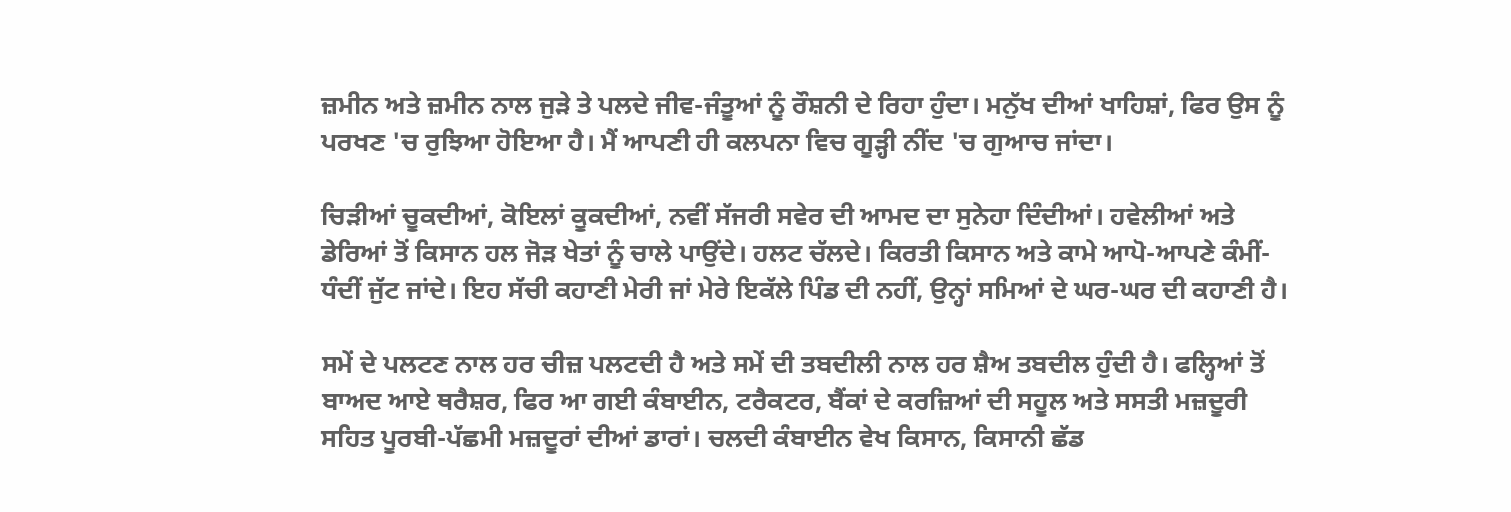ਜ਼ਮੀਨ ਅਤੇ ਜ਼ਮੀਨ ਨਾਲ ਜੁੜੇ ਤੇ ਪਲਦੇ ਜੀਵ-ਜੰਤੂਆਂ ਨੂੰ ਰੌਸ਼ਨੀ ਦੇ ਰਿਹਾ ਹੁੰਦਾ। ਮਨੁੱਖ ਦੀਆਂ ਖਾਹਿਸ਼ਾਂ, ਫਿਰ ਉਸ ਨੂੰ ਪਰਖਣ 'ਚ ਰੁਝਿਆ ਹੋਇਆ ਹੈ। ਮੈਂ ਆਪਣੀ ਹੀ ਕਲਪਨਾ ਵਿਚ ਗੂੜ੍ਹੀ ਨੀਂਦ 'ਚ ਗੁਆਚ ਜਾਂਦਾ।

ਚਿੜੀਆਂ ਚੂਕਦੀਆਂ, ਕੋਇਲਾਂ ਕੂਕਦੀਆਂ, ਨਵੀਂ ਸੱਜਰੀ ਸਵੇਰ ਦੀ ਆਮਦ ਦਾ ਸੁਨੇਹਾ ਦਿੰਦੀਆਂ। ਹਵੇਲੀਆਂ ਅਤੇ ਡੇਰਿਆਂ ਤੋਂ ਕਿਸਾਨ ਹਲ ਜੋੜ ਖੇਤਾਂ ਨੂੰ ਚਾਲੇ ਪਾਉਂਦੇ। ਹਲਟ ਚੱਲਦੇ। ਕਿਰਤੀ ਕਿਸਾਨ ਅਤੇ ਕਾਮੇ ਆਪੋ-ਆਪਣੇ ਕੰਮੀਂ-ਧੰਦੀਂ ਜੁੱਟ ਜਾਂਦੇ। ਇਹ ਸੱਚੀ ਕਹਾਣੀ ਮੇਰੀ ਜਾਂ ਮੇਰੇ ਇਕੱਲੇ ਪਿੰਡ ਦੀ ਨਹੀਂ, ਉਨ੍ਹਾਂ ਸਮਿਆਂ ਦੇ ਘਰ-ਘਰ ਦੀ ਕਹਾਣੀ ਹੈ।

ਸਮੇਂ ਦੇ ਪਲਟਣ ਨਾਲ ਹਰ ਚੀਜ਼ ਪਲਟਦੀ ਹੈ ਅਤੇ ਸਮੇਂ ਦੀ ਤਬਦੀਲੀ ਨਾਲ ਹਰ ਸ਼ੈਅ ਤਬਦੀਲ ਹੁੰਦੀ ਹੈ। ਫਲ੍ਹਿਆਂ ਤੋਂ ਬਾਅਦ ਆਏ ਥਰੈਸ਼ਰ, ਫਿਰ ਆ ਗਈ ਕੰਬਾਈਨ, ਟਰੈਕਟਰ, ਬੈਂਕਾਂ ਦੇ ਕਰਜ਼ਿਆਂ ਦੀ ਸਹੂਲ ਅਤੇ ਸਸਤੀ ਮਜ਼ਦੂਰੀ ਸਹਿਤ ਪੂਰਬੀ-ਪੱਛਮੀ ਮਜ਼ਦੂਰਾਂ ਦੀਆਂ ਡਾਰਾਂ। ਚਲਦੀ ਕੰਬਾਈਨ ਵੇਖ ਕਿਸਾਨ, ਕਿਸਾਨੀ ਛੱਡ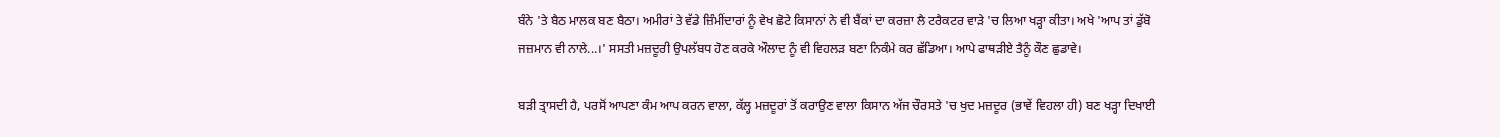ਬੰਨੇ 'ਤੇ ਬੈਠ ਮਾਲਕ ਬਣ ਬੈਠਾ। ਅਮੀਰਾਂ ਤੇ ਵੱਡੇ ਜ਼ਿੰਮੀਂਦਾਰਾਂ ਨੂੰ ਵੇਖ ਛੋਟੇ ਕਿਸਾਨਾਂ ਨੇ ਵੀ ਬੈਂਕਾਂ ਦਾ ਕਰਜ਼ਾ ਲੈ ਟਰੈਕਟਰ ਵਾੜੇ 'ਚ ਲਿਆ ਖੜ੍ਹਾ ਕੀਤਾ। ਅਖੇ 'ਆਪ ਤਾਂ ਡੁੱਬੋ ਜਜ਼ਮਾਨ ਵੀ ਨਾਲੇ...।' ਸਸਤੀ ਮਜ਼ਦੂਰੀ ਉਪਲੱਬਧ ਹੋਣ ਕਰਕੇ ਔਲਾਦ ਨੂੰ ਵੀ ਵਿਹਲੜ ਬਣਾ ਨਿਕੰਮੇ ਕਰ ਛੱਡਿਆ। ਆਪੇ ਫਾਥੜੀਏ ਤੈਨੂੰ ਕੌਣ ਛੁਡਾਵੇ।

ਬੜੀ ਤ੍ਰਾਸਦੀ ਹੈ, ਪਰਸੋਂ ਆਪਣਾ ਕੰਮ ਆਪ ਕਰਨ ਵਾਲਾ, ਕੱਲ੍ਹ ਮਜ਼ਦੂਰਾਂ ਤੋਂ ਕਰਾਉਣ ਵਾਲਾ ਕਿਸਾਨ ਅੱਜ ਚੌਰਸਤੇ 'ਚ ਖੁਦ ਮਜ਼ਦੂਰ (ਭਾਵੇਂ ਵਿਹਲਾ ਹੀ) ਬਣ ਖੜ੍ਹਾ ਦਿਖਾਈ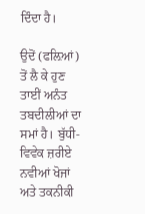ਦਿੰਦਾ ਹੈ।

ਉਦੋਂ (ਫਲ਼ਿਆਂ) ਤੋਂ ਲੈ ਕੇ ਹੁਣ ਤਾਈਂ ਅਨੰਤ ਤਬਦੀਲੀਆਂ ਦਾ ਸਮਾਂ ਹੈ। ਬੁੱਧੀ-ਵਿਵੇਕ ਜ਼ਰੀਏ ਨਵੀਆਂ ਖੋਜਾਂ ਅਤੇ ਤਕਨੀਕੀ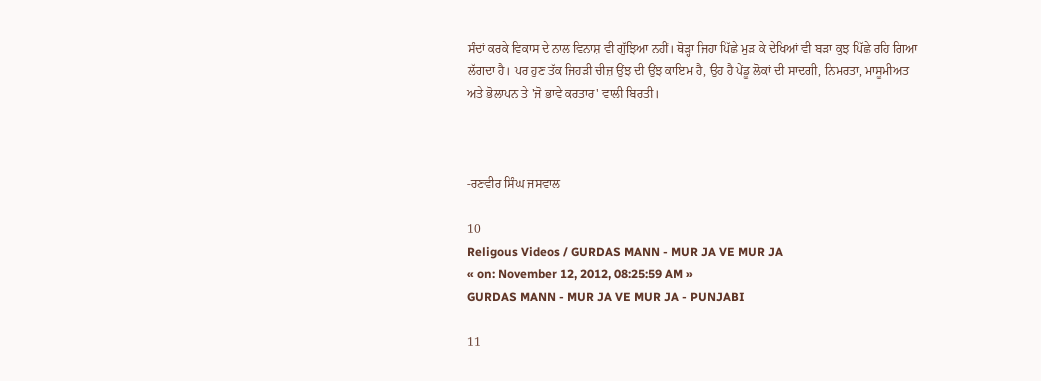ਸੰਦਾਂ ਕਰਕੇ ਵਿਕਾਸ ਦੇ ਨਾਲ ਵਿਨਾਸ਼ ਵੀ ਗੁੱਝਿਆ ਨਹੀਂ। ਥੋੜ੍ਹਾ ਜਿਹਾ ਪਿੱਛੇ ਮੁੜ ਕੇ ਦੇਖਿਆਂ ਵੀ ਬੜਾ ਕੁਝ ਪਿੱਛੇ ਰਹਿ ਗਿਆ ਲੱਗਦਾ ਹੈ। ਪਰ ਹੁਣ ਤੱਕ ਜਿਹੜੀ ਚੀਜ਼ ਉਂਝ ਦੀ ਉਂਝ ਕਾਇਮ ਹੈ, ਉਹ ਹੈ ਪੇਂਡੂ ਲੋਕਾਂ ਦੀ ਸਾਦਗੀ, ਨਿਮਰਤਾ, ਮਾਸੂਮੀਅਤ ਅਤੇ ਭੋਲਾਪਨ ਤੇ 'ਜੋ ਭਾਵੇ ਕਰਤਾਰ' ਵਾਲੀ ਬਿਰਤੀ।



-ਰਣਵੀਰ ਸਿੰਘ ਜਸਵਾਲ

10
Religous Videos / GURDAS MANN - MUR JA VE MUR JA
« on: November 12, 2012, 08:25:59 AM »
GURDAS MANN - MUR JA VE MUR JA - PUNJABI

11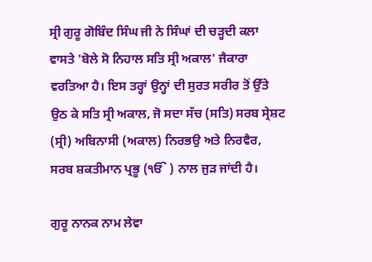ਸ੍ਰੀ ਗੁਰੂ ਗੋਬਿੰਦ ਸਿੰਘ ਜੀ ਨੇ ਸਿੰਘਾਂ ਦੀ ਚੜ੍ਹਦੀ ਕਲਾ ਵਾਸਤੇ 'ਬੋਲੇ ਸੋ ਨਿਹਾਲ ਸਤਿ ਸ੍ਰੀ ਅਕਾਲ' ਜੈਕਾਰਾ ਵਰਤਿਆ ਹੈ। ਇਸ ਤਰ੍ਹਾਂ ਉਨ੍ਹਾਂ ਦੀ ਸੁਰਤ ਸਰੀਰ ਤੋਂ ਉੱਤੇ ਉਠ ਕੇ ਸਤਿ ਸ੍ਰੀ ਅਕਾਲ, ਜੋ ਸਦਾ ਸੱਚ (ਸਤਿ) ਸਰਬ ਸ੍ਰੇਸ਼ਟ (ਸ੍ਰੀ) ਅਬਿਨਾਸੀ (ਅਕਾਲ) ਨਿਰਭਉ ਅਤੇ ਨਿਰਵੈਰ, ਸਰਬ ਸ਼ਕਤੀਮਾਨ ਪ੍ਰਭੂ (ੴ ) ਨਾਲ ਜੁੜ ਜਾਂਦੀ ਹੈ।

ਗੁਰੂ ਨਾਨਕ ਨਾਮ ਲੇਵਾ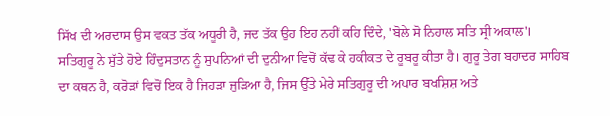ਸਿੱਖ ਦੀ ਅਰਦਾਸ ਉਸ ਵਕਤ ਤੱਕ ਅਧੂਰੀ ਹੈ, ਜਦ ਤੱਕ ਉਹ ਇਹ ਨਹੀਂ ਕਹਿ ਦਿੰਦੇ, 'ਬੋਲੇ ਸੋ ਨਿਹਾਲ ਸਤਿ ਸ੍ਰੀ ਅਕਾਲ'। ਸਤਿਗੁਰੂ ਨੇ ਸੁੱਤੇ ਹੋਏ ਹਿੰਦੁਸਤਾਨ ਨੂੰ ਸੁਪਨਿਆਂ ਦੀ ਦੁਨੀਆ ਵਿਚੋਂ ਕੱਢ ਕੇ ਹਕੀਕਤ ਦੇ ਰੂਬਰੂ ਕੀਤਾ ਹੈ। ਗੁਰੂ ਤੇਗ ਬਹਾਦਰ ਸਾਹਿਬ ਦਾ ਕਥਨ ਹੈ, ਕਰੋੜਾਂ ਵਿਚੋਂ ਇਕ ਹੈ ਜਿਹੜਾ ਜੁੜਿਆ ਹੈ, ਜਿਸ ਉੱਤੇ ਮੇਰੇ ਸਤਿਗੁਰੂ ਦੀ ਅਪਾਰ ਬਖਸ਼ਿਸ਼ ਅਤੇ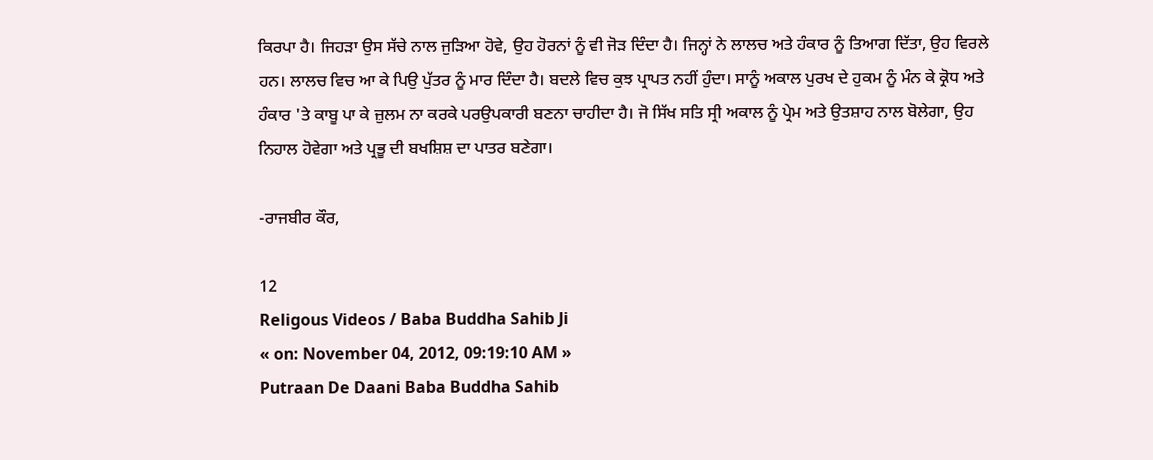ਕਿਰਪਾ ਹੈ। ਜਿਹੜਾ ਉਸ ਸੱਚੇ ਨਾਲ ਜੁੜਿਆ ਹੋਵੇ, ਉਹ ਹੋਰਨਾਂ ਨੂੰ ਵੀ ਜੋੜ ਦਿੰਦਾ ਹੈ। ਜਿਨ੍ਹਾਂ ਨੇ ਲਾਲਚ ਅਤੇ ਹੰਕਾਰ ਨੂੰ ਤਿਆਗ ਦਿੱਤਾ, ਉਹ ਵਿਰਲੇ ਹਨ। ਲਾਲਚ ਵਿਚ ਆ ਕੇ ਪਿਉ ਪੁੱਤਰ ਨੂੰ ਮਾਰ ਦਿੰਦਾ ਹੈ। ਬਦਲੇ ਵਿਚ ਕੁਝ ਪ੍ਰਾਪਤ ਨਹੀਂ ਹੁੰਦਾ। ਸਾਨੂੰ ਅਕਾਲ ਪੁਰਖ ਦੇ ਹੁਕਮ ਨੂੰ ਮੰਨ ਕੇ ਕ੍ਰੋਧ ਅਤੇ ਹੰਕਾਰ 'ਤੇ ਕਾਬੂ ਪਾ ਕੇ ਜ਼ੁਲਮ ਨਾ ਕਰਕੇ ਪਰਉਪਕਾਰੀ ਬਣਨਾ ਚਾਹੀਦਾ ਹੈ। ਜੋ ਸਿੱਖ ਸਤਿ ਸ੍ਰੀ ਅਕਾਲ ਨੂੰ ਪ੍ਰੇਮ ਅਤੇ ਉਤਸ਼ਾਹ ਨਾਲ ਬੋਲੇਗਾ, ਉਹ ਨਿਹਾਲ ਹੋਵੇਗਾ ਅਤੇ ਪ੍ਰਭੂ ਦੀ ਬਖਸ਼ਿਸ਼ ਦਾ ਪਾਤਰ ਬਣੇਗਾ।

-ਰਾਜਬੀਰ ਕੌਰ,

12
Religous Videos / Baba Buddha Sahib Ji
« on: November 04, 2012, 09:19:10 AM »
Putraan De Daani Baba Buddha Sahib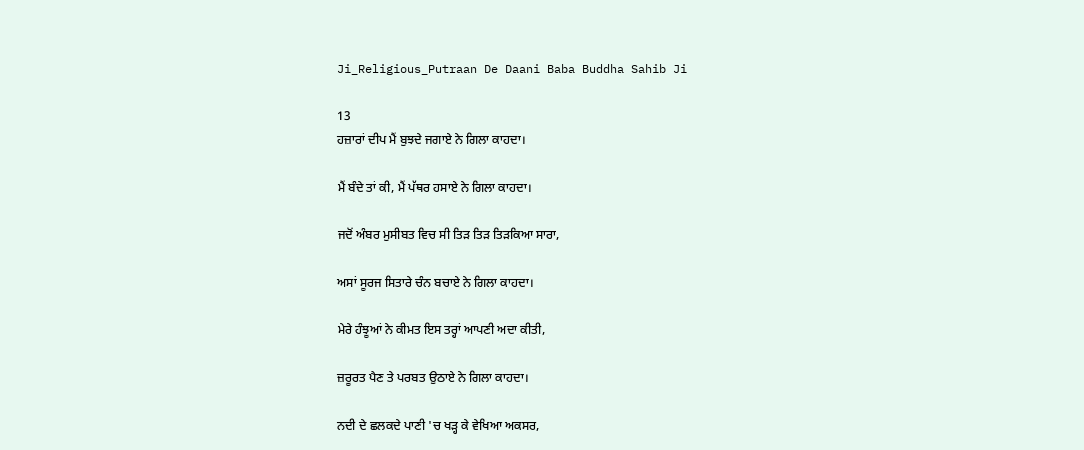Ji_Religious_Putraan De Daani Baba Buddha Sahib Ji

13
ਹਜ਼ਾਰਾਂ ਦੀਪ ਮੈਂ ਬੁਝਦੇ ਜਗਾਏ ਨੇ ਗਿਲਾ ਕਾਹਦਾ।

ਮੈਂ ਬੰਦੇ ਤਾਂ ਕੀ, ਮੈਂ ਪੱਥਰ ਹਸਾਏ ਨੇ ਗਿਲਾ ਕਾਹਦਾ।

ਜਦੋਂ ਅੰਬਰ ਮੁਸੀਬਤ ਵਿਚ ਸੀ ਤਿੜ ਤਿੜ ਤਿੜਕਿਆ ਸਾਰਾ,

ਅਸਾਂ ਸੂਰਜ ਸਿਤਾਰੇ ਚੰਨ ਬਚਾਏ ਨੇ ਗਿਲਾ ਕਾਹਦਾ।

ਮੇਰੇ ਹੰਝੂਆਂ ਨੇ ਕੀਮਤ ਇਸ ਤਰ੍ਹਾਂ ਆਪਣੀ ਅਦਾ ਕੀਤੀ,

ਜ਼ਰੂਰਤ ਪੈਣ ਤੇ ਪਰਬਤ ਉਠਾਏ ਨੇ ਗਿਲਾ ਕਾਹਦਾ।

ਨਦੀ ਦੇ ਛਲਕਦੇ ਪਾਣੀ 'ਚ ਖੜ੍ਹ ਕੇ ਵੇਖਿਆ ਅਕਸਰ,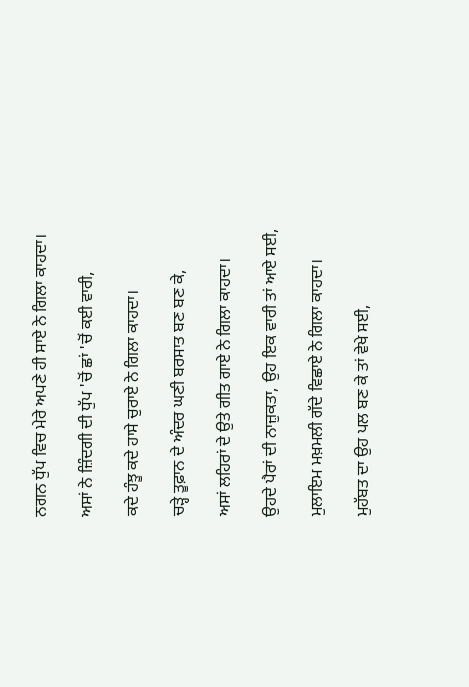ਨਗਨ ਧੁੱਪ ਵਿਚ ਮੇਰੇ ਅਪਣੇ ਹੀ ਸਾਏ ਨੇ ਗਿਲਾ ਕਾਹਦਾ।

ਅਸਾਂ ਨੇ ਜ਼ਿੰਦਗੀ ਦੀ ਧੁੱਪ 'ਚੋਂ ਛਾਂ 'ਚੋਂ ਕਈ ਵਾਰੀ,

ਕਦੇ ਹੰਝੂ ਕਦੇ ਹਾਸੇ ਚੁਰਾਏ ਨੇ ਗਿਲਾ ਕਾਹਦਾ।

ਚੜ੍ਹੇ ਤੂਫ਼ਾਨ ਦੇ ਅੰਦਰ ਘਣੀ ਬਰਸਾਤ ਬਣ ਬਣ ਕੇ,

ਅਸਾਂ ਲਹਿਰਾਂ ਦੇ ਉਤੇ ਗੀਤ ਗਾਏ ਨੇ ਗਿਲਾ ਕਾਹਦਾ।

ਉਹਦੇ ਪੈਰਾਂ ਦੀ ਨਾਜ਼ੁਕਤਾ, ਉਹ ਇਕ ਵਾਰੀ ਤਾਂ ਆਏ ਸਈ,

ਮੁਲਾਇਮ ਮਖ਼ਮਲੀ ਗੱਦੇ ਵਿਛਾਏ ਨੇ ਗਿਲਾ ਕਾਹਦਾ।

ਮੁਹੱਬਤ ਦਾ ਉਹ ਪਲ ਬਣ ਕੇ ਤਾਂ ਵੇਖੇ ਸਈ,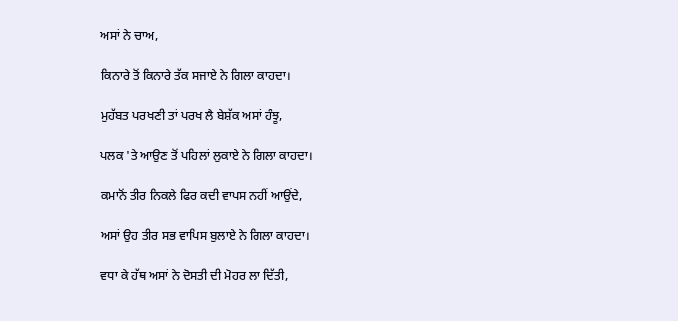ਅਸਾਂ ਨੇ ਚਾਅ,

ਕਿਨਾਰੇ ਤੋਂ ਕਿਨਾਰੇ ਤੱਕ ਸਜਾਏ ਨੇ ਗਿਲਾ ਕਾਹਦਾ।

ਮੁਹੱਬਤ ਪਰਖਣੀ ਤਾਂ ਪਰਖ ਲੈ ਬੇਸ਼ੱਕ ਅਸਾਂ ਹੰਝੂ,

ਪਲਕ 'ਤੇ ਆਉਣ ਤੋਂ ਪਹਿਲਾਂ ਲੁਕਾਏ ਨੇ ਗਿਲਾ ਕਾਹਦਾ।

ਕਮਾਨੋਂ ਤੀਰ ਨਿਕਲੇ ਫਿਰ ਕਦੀ ਵਾਪਸ ਨਹੀਂ ਆਉਂਦੇ,

ਅਸਾਂ ਉਹ ਤੀਰ ਸਭ ਵਾਪਿਸ ਬੁਲਾਏ ਨੇ ਗਿਲਾ ਕਾਹਦਾ।

ਵਧਾ ਕੇ ਹੱਥ ਅਸਾਂ ਨੇ ਦੋਸਤੀ ਦੀ ਮੋਹਰ ਲਾ ਦਿੱਤੀ,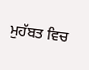ਮੁਹੱਬਤ ਵਿਚ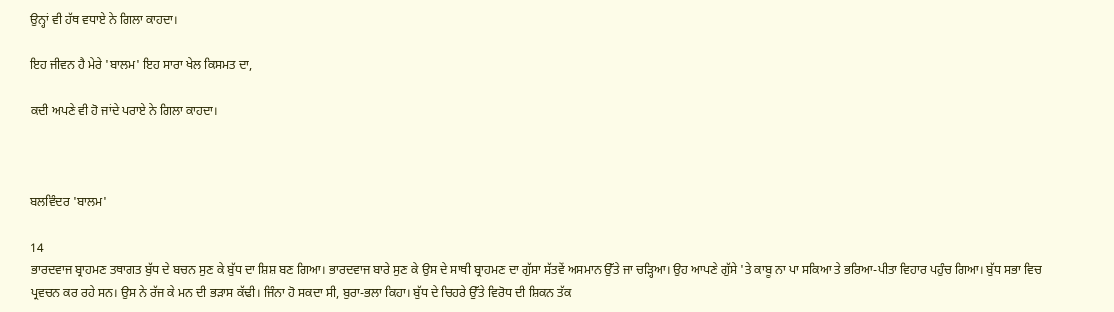ਉਨ੍ਹਾਂ ਵੀ ਹੱਥ ਵਧਾਏ ਨੇ ਗਿਲਾ ਕਾਹਦਾ।

ਇਹ ਜੀਵਨ ਹੈ ਮੇਰੇ 'ਬਾਲਮ' ਇਹ ਸਾਰਾ ਖੇਲ ਕਿਸਮਤ ਦਾ,

ਕਦੀ ਅਪਣੇ ਵੀ ਹੋ ਜਾਂਦੇ ਪਰਾਏ ਨੇ ਗਿਲਾ ਕਾਹਦਾ।



ਬਲਵਿੰਦਰ 'ਬਾਲਮ'

14
ਭਾਰਦਵਾਜ ਬ੍ਰਾਹਮਣ ਤਥਾਗਤ ਬੁੱਧ ਦੇ ਬਚਨ ਸੁਣ ਕੇ ਬੁੱਧ ਦਾ ਸ਼ਿਸ਼ ਬਣ ਗਿਆ। ਭਾਰਦਵਾਜ ਬਾਰੇ ਸੁਣ ਕੇ ਉਸ ਦੇ ਸਾਥੀ ਬ੍ਰਾਹਮਣ ਦਾ ਗੁੱਸਾ ਸੱਤਵੇਂ ਅਸਮਾਨ ਉੱਤੇ ਜਾ ਚੜ੍ਹਿਆ। ਉਹ ਆਪਣੇ ਗੁੱਸੇ 'ਤੇ ਕਾਬੂ ਨਾ ਪਾ ਸਕਿਆ ਤੇ ਭਰਿਆ-ਪੀਤਾ ਵਿਹਾਰ ਪਹੁੰਚ ਗਿਆ। ਬੁੱਧ ਸਭਾ ਵਿਚ ਪ੍ਰਵਚਨ ਕਰ ਰਹੇ ਸਨ। ਉਸ ਨੇ ਰੱਜ ਕੇ ਮਨ ਦੀ ਭੜਾਸ ਕੱਢੀ। ਜਿੰਨਾ ਹੋ ਸਕਦਾ ਸੀ, ਬੁਰਾ-ਭਲਾ ਕਿਹਾ। ਬੁੱਧ ਦੇ ਚਿਹਰੇ ਉੱਤੇ ਵਿਰੋਧ ਦੀ ਸ਼ਿਕਨ ਤੱਕ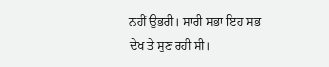ਨਹੀਂ ਉਭਰੀ। ਸਾਰੀ ਸਭਾ ਇਹ ਸਭ ਦੇਖ ਤੇ ਸੁਣ ਰਹੀ ਸੀ।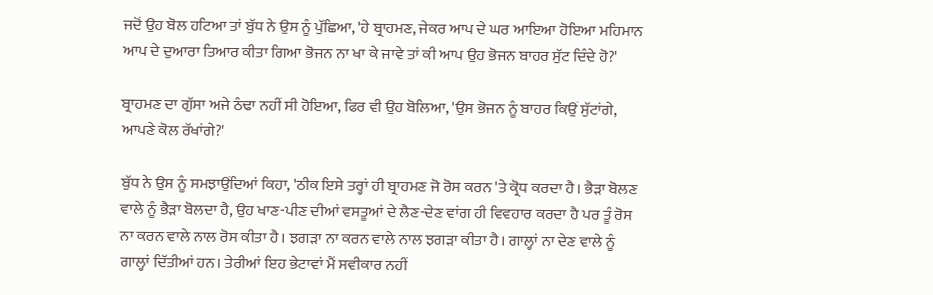ਜਦੋਂ ਉਹ ਬੋਲ ਹਟਿਆ ਤਾਂ ਬੁੱਧ ਨੇ ਉਸ ਨੂੰ ਪੁੱਛਿਆ, 'ਹੇ ਬ੍ਰਾਹਮਣ, ਜੇਕਰ ਆਪ ਦੇ ਘਰ ਆਇਆ ਹੋਇਆ ਮਹਿਮਾਨ ਆਪ ਦੇ ਦੁਆਰਾ ਤਿਆਰ ਕੀਤਾ ਗਿਆ ਭੋਜਨ ਨਾ ਖਾ ਕੇ ਜਾਵੇ ਤਾਂ ਕੀ ਆਪ ਉਹ ਭੋਜਨ ਬਾਹਰ ਸੁੱਟ ਦਿੰਦੇ ਹੋ?'

ਬ੍ਰਾਹਮਣ ਦਾ ਗੁੱਸਾ ਅਜੇ ਠੰਢਾ ਨਹੀਂ ਸੀ ਹੋਇਆ, ਫਿਰ ਵੀ ਉਹ ਬੋਲਿਆ, 'ਉਸ ਭੋਜਨ ਨੂੰ ਬਾਹਰ ਕਿਉਂ ਸੁੱਟਾਂਗੇ, ਆਪਣੇ ਕੋਲ ਰੱਖਾਂਗੇ?'

ਬੁੱਧ ਨੇ ਉਸ ਨੂੰ ਸਮਝਾਉਂਦਿਆਂ ਕਿਹਾ, 'ਠੀਕ ਇਸੇ ਤਰ੍ਹਾਂ ਹੀ ਬ੍ਰਾਹਮਣ ਜੋ ਰੋਸ ਕਰਨ 'ਤੇ ਕ੍ਰੋਧ ਕਰਦਾ ਹੈ। ਭੈੜਾ ਬੋਲਣ ਵਾਲੇ ਨੂੰ ਭੈੜਾ ਬੋਲਦਾ ਹੈ, ਉਹ ਖਾਣ-ਪੀਣ ਦੀਆਂ ਵਸਤੂਆਂ ਦੇ ਲੈਣ-ਦੇਣ ਵਾਂਗ ਹੀ ਵਿਵਹਾਰ ਕਰਦਾ ਹੈ ਪਰ ਤੂੰ ਰੋਸ ਨਾ ਕਰਨ ਵਾਲੇ ਨਾਲ ਰੋਸ ਕੀਤਾ ਹੈ। ਝਗੜਾ ਨਾ ਕਰਨ ਵਾਲੇ ਨਾਲ ਝਗੜਾ ਕੀਤਾ ਹੈ। ਗਾਲ੍ਹਾਂ ਨਾ ਦੇਣ ਵਾਲੇ ਨੂੰ ਗਾਲ੍ਹਾਂ ਦਿੱਤੀਆਂ ਹਨ। ਤੇਰੀਆਂ ਇਹ ਭੇਟਾਵਾਂ ਮੈਂ ਸਵੀਕਾਰ ਨਹੀਂ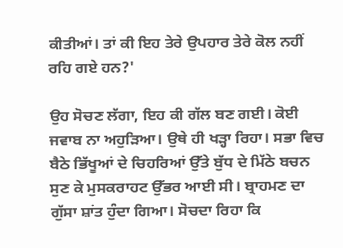ਕੀਤੀਆਂ। ਤਾਂ ਕੀ ਇਹ ਤੇਰੇ ਉਪਹਾਰ ਤੇਰੇ ਕੋਲ ਨਹੀਂ ਰਹਿ ਗਏ ਹਨ?'

ਉਹ ਸੋਚਣ ਲੱਗਾ, ਇਹ ਕੀ ਗੱਲ ਬਣ ਗਈ। ਕੋਈ ਜਵਾਬ ਨਾ ਅਹੁੜਿਆ। ਉਥੇ ਹੀ ਖੜ੍ਹਾ ਰਿਹਾ। ਸਭਾ ਵਿਚ ਬੈਠੇ ਭਿੱਖੂਆਂ ਦੇ ਚਿਹਰਿਆਂ ਉੱਤੇ ਬੁੱਧ ਦੇ ਮਿੱਠੇ ਬਚਨ ਸੁਣ ਕੇ ਮੁਸਕਰਾਹਟ ਉੱਭਰ ਆਈ ਸੀ। ਬ੍ਰਾਹਮਣ ਦਾ ਗੁੱਸਾ ਸ਼ਾਂਤ ਹੁੰਦਾ ਗਿਆ। ਸੋਚਦਾ ਰਿਹਾ ਕਿ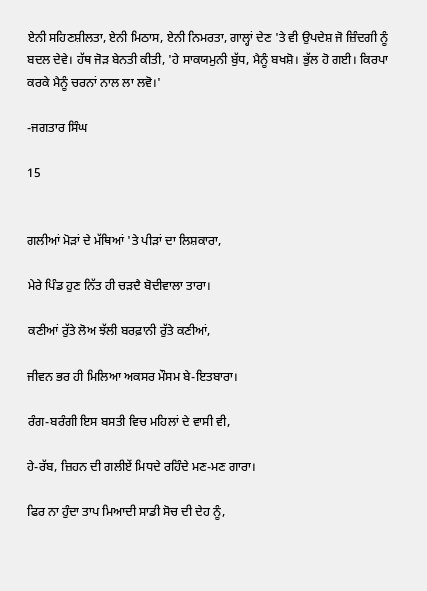ਏਨੀ ਸਹਿਣਸ਼ੀਲਤਾ, ਏਨੀ ਮਿਠਾਸ, ਏਨੀ ਨਿਮਰਤਾ, ਗਾਲ੍ਹਾਂ ਦੇਣ 'ਤੇ ਵੀ ਉਪਦੇਸ਼ ਜੋ ਜ਼ਿੰਦਗੀ ਨੂੰ ਬਦਲ ਦੇਵੇ। ਹੱਥ ਜੋੜ ਬੇਨਤੀ ਕੀਤੀ, 'ਹੇ ਸਾਕਯਮੁਨੀ ਬੁੱਧ, ਮੈਨੂੰ ਬਖਸ਼ੋ। ਭੁੱਲ ਹੋ ਗਈ। ਕਿਰਪਾ ਕਰਕੇ ਮੈਨੂੰ ਚਰਨਾਂ ਨਾਲ ਲਾ ਲਵੋ।'

-ਜਗਤਾਰ ਸਿੰਘ

15


ਗਲੀਆਂ ਮੋੜਾਂ ਦੇ ਮੱਥਿਆਂ 'ਤੇ ਪੀੜਾਂ ਦਾ ਲਿਸ਼ਕਾਰਾ,

ਮੇਰੇ ਪਿੰਡ ਹੁਣ ਨਿੱਤ ਹੀ ਚੜਦੈ ਬੋਦੀਵਾਲਾ ਤਾਰਾ।

ਕਣੀਆਂ ਰੁੱਤੇ ਲੋਅ ਝੱਲੀ ਬਰਫ਼ਾਨੀ ਰੁੱਤੇ ਕਣੀਆਂ,

ਜੀਵਨ ਭਰ ਹੀ ਮਿਲਿਆ ਅਕਸਰ ਮੌਸਮ ਬੇ-ਇਤਬਾਰਾ।

ਰੰਗ-ਬਰੰਗੀ ਇਸ ਬਸਤੀ ਵਿਚ ਮਹਿਲਾਂ ਦੇ ਵਾਸੀ ਵੀ,

ਹੇ-ਰੱਬ, ਜ਼ਿਹਨ ਦੀ ਗਲੀਏਂ ਮਿਧਦੇ ਰਹਿੰਦੇ ਮਣ-ਮਣ ਗਾਰਾ।

ਫਿਰ ਨਾ ਹੁੰਦਾ ਤਾਪ ਮਿਆਦੀ ਸਾਡੀ ਸੋਚ ਦੀ ਦੇਹ ਨੂੰ,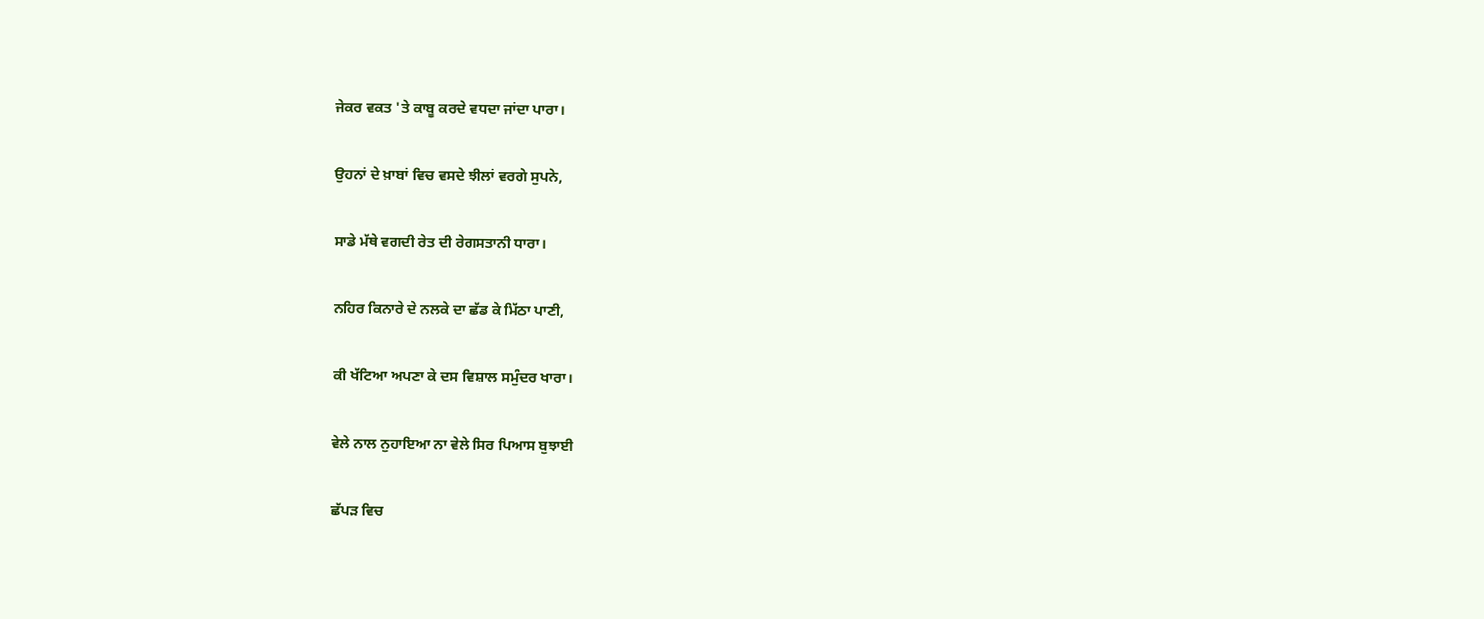ਜੇਕਰ ਵਕਤ 'ਤੇ ਕਾਬੂ ਕਰਦੇ ਵਧਦਾ ਜਾਂਦਾ ਪਾਰਾ।

ਉਹਨਾਂ ਦੇ ਖ਼ਾਬਾਂ ਵਿਚ ਵਸਦੇ ਝੀਲਾਂ ਵਰਗੇ ਸੁਪਨੇ,

ਸਾਡੇ ਮੱਥੇ ਵਗਦੀ ਰੇਤ ਦੀ ਰੇਗਸਤਾਨੀ ਧਾਰਾ।

ਨਹਿਰ ਕਿਨਾਰੇ ਦੇ ਨਲਕੇ ਦਾ ਛੱਡ ਕੇ ਮਿੱਠਾ ਪਾਣੀ,

ਕੀ ਖੱਟਿਆ ਅਪਣਾ ਕੇ ਦਸ ਵਿਸ਼ਾਲ ਸਮੁੰਦਰ ਖਾਰਾ।

ਵੇਲੇ ਨਾਲ ਨੁਹਾਇਆ ਨਾ ਵੇਲੇ ਸਿਰ ਪਿਆਸ ਬੁਝਾਈ

ਛੱਪੜ ਵਿਚ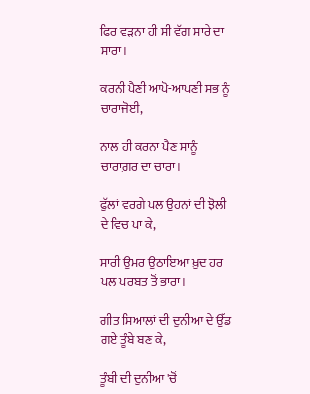ਫਿਰ ਵੜਨਾ ਹੀ ਸੀ ਵੱਗ ਸਾਰੇ ਦਾ ਸਾਰਾ।

ਕਰਨੀ ਪੈਣੀ ਆਪੋ-ਆਪਣੀ ਸਭ ਨੂੰ ਚਾਰਾਜੋਈ,

ਨਾਲ ਹੀ ਕਰਨਾ ਪੈਣ ਸਾਨੂੰ ਚਾਰਾਗ਼ਰ ਦਾ ਚਾਰਾ।

ਫੁੱਲਾਂ ਵਰਗੇ ਪਲ ਉਹਨਾਂ ਦੀ ਝੋਲੀ ਦੇ ਵਿਚ ਪਾ ਕੇ,

ਸਾਰੀ ਉਮਰ ਉਠਾਇਆ ਖ਼ੁਦ ਹਰ ਪਲ ਪਰਬਤ ਤੋਂ ਭਾਰਾ।

ਗੀਤ ਸਿਆਲਾਂ ਦੀ ਦੁਨੀਆ ਦੇ ਉੱਡ ਗਏ ਤੂੰਬੇ ਬਣ ਕੇ,

ਤੂੰਬੀ ਦੀ ਦੁਨੀਆ 'ਚੋਂ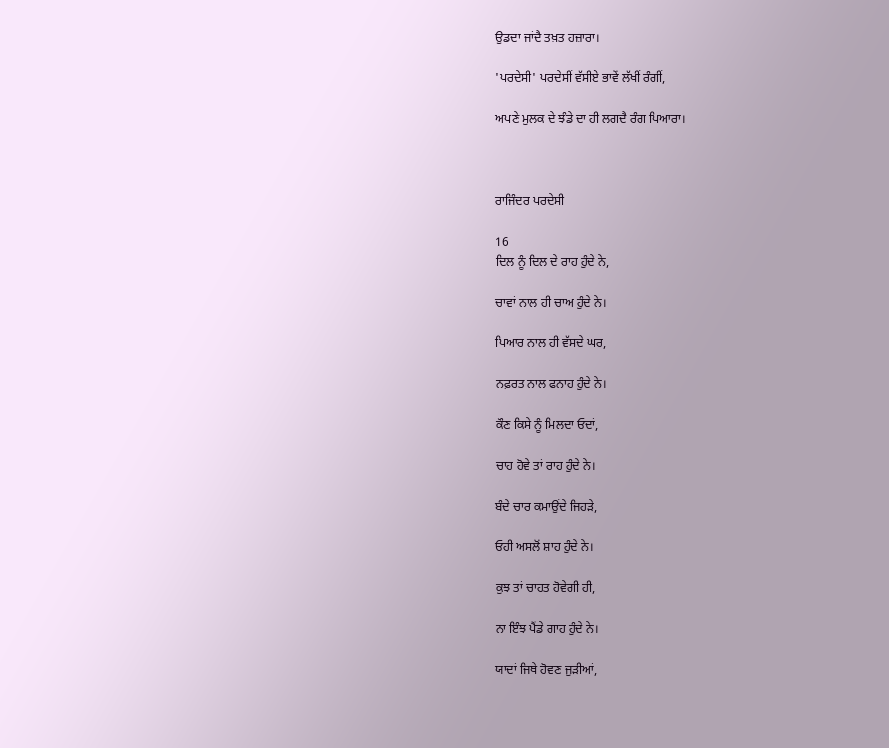ਉਡਦਾ ਜਾਂਦੈ ਤਖ਼ਤ ਹਜ਼ਾਰਾ।

'ਪਰਦੇਸੀ' ਪਰਦੇਸੀਂ ਵੱਸੀਏ ਭਾਵੇਂ ਲੱਖੀਂ ਰੰਗੀਂ,

ਅਪਣੇ ਮੁਲਕ ਦੇ ਝੰਡੇ ਦਾ ਹੀ ਲਗਦੈ ਰੰਗ ਪਿਆਰਾ।



ਰਾਜਿੰਦਰ ਪਰਦੇਸੀ

16
ਦਿਲ ਨੂੰ ਦਿਲ ਦੇ ਰਾਹ ਹੁੰਦੇ ਨੇ,

ਚਾਵਾਂ ਨਾਲ ਹੀ ਚਾਅ ਹੁੰਦੇ ਨੇ।

ਪਿਆਰ ਨਾਲ ਹੀ ਵੱਸਦੇ ਘਰ,

ਨਫ਼ਰਤ ਨਾਲ ਫਨਾਹ ਹੁੰਦੇ ਨੇ।

ਕੌਣ ਕਿਸੇ ਨੂੰ ਮਿਲਦਾ ਓਦਾਂ,

ਚਾਹ ਹੋਵੇ ਤਾਂ ਰਾਹ ਹੁੰਦੇ ਨੇ।

ਬੰਦੇ ਚਾਰ ਕਮਾਉਂਦੇ ਜਿਹੜੇ,

ਓਹੀ ਅਸਲੋਂ ਸ਼ਾਹ ਹੁੰਦੇ ਨੇ।

ਕੁਝ ਤਾਂ ਚਾਹਤ ਹੋਵੇਗੀ ਹੀ,

ਨਾ ਇੰਝ ਪੈਂਡੇ ਗਾਹ ਹੁੰਦੇ ਨੇ।

ਯਾਦਾਂ ਜਿਥੇ ਹੋਵਣ ਜੁੜੀਆਂ,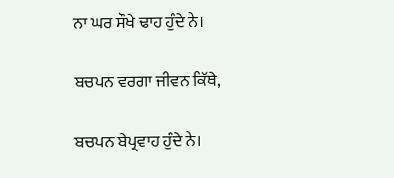ਨਾ ਘਰ ਸੌਖੇ ਢਾਹ ਹੁੰਦੇ ਨੇ।

ਬਚਪਨ ਵਰਗਾ ਜੀਵਨ ਕਿੱਥੇ,

ਬਚਪਨ ਬੇਪ੍ਰਵਾਹ ਹੁੰਦੇ ਨੇ।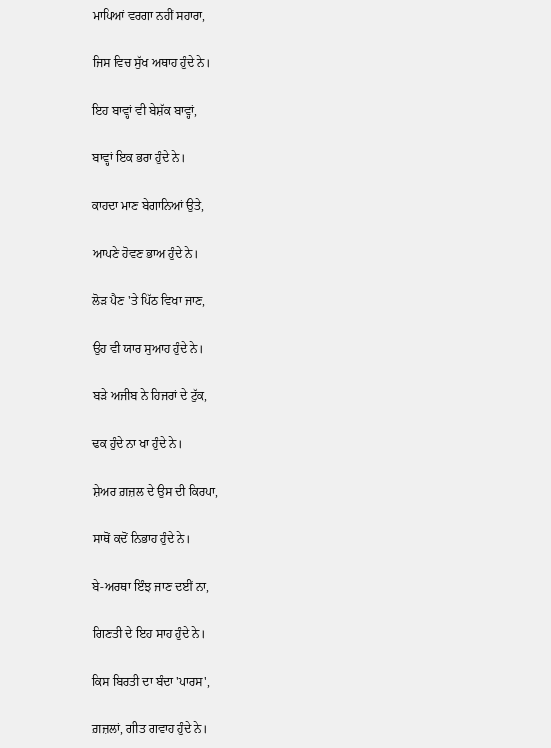ਮਾਪਿਆਂ ਵਰਗਾ ਨਹੀਂ ਸਹਾਰਾ,

ਜਿਸ ਵਿਚ ਸੁੱਖ ਅਥਾਹ ਹੁੰਦੇ ਨੇ।

ਇਹ ਬਾਵ੍ਹਾਂ ਵੀ ਬੇਸ਼ੱਕ ਬਾਵ੍ਹਾਂ,

ਬਾਵ੍ਹਾਂ ਇਕ ਭਰਾ ਹੁੰਦੇ ਨੇ।

ਕਾਹਦਾ ਮਾਣ ਬੇਗਾਨਿਆਂ ਉਤੇ,

ਆਪਣੇ ਹੋਵਣ ਭਾਅ ਹੁੰਦੇ ਨੇ।

ਲੋੜ ਪੈਣ 'ਤੇ ਪਿੱਠ ਵਿਖਾ ਜਾਣ,

ਉਹ ਵੀ ਯਾਰ ਸੁਆਹ ਹੁੰਦੇ ਨੇ।

ਬੜੇ ਅਜੀਬ ਨੇ ਹਿਜਰਾਂ ਦੇ ਟੁੱਕ,

ਢਕ ਹੁੰਦੇ ਨਾ ਖਾ ਹੁੰਦੇ ਨੇ।

ਸ਼ੇਅਰ ਗ਼ਜ਼ਲ ਦੇ ਉਸ ਦੀ ਕਿਰਪਾ,

ਸਾਥੋਂ ਕਦੋਂ ਨਿਭਾਹ ਹੁੰਦੇ ਨੇ।

ਬੇ-ਅਰਥਾ ਇੰਝ ਜਾਣ ਦਈਂ ਨਾ,

ਗਿਣਤੀ ਦੇ ਇਹ ਸਾਹ ਹੁੰਦੇ ਨੇ।

ਕਿਸ ਬਿਰਤੀ ਦਾ ਬੰਦਾ 'ਪਾਰਸ',

ਗ਼ਜ਼ਲਾਂ, ਗੀਤ ਗਵਾਹ ਹੁੰਦੇ ਨੇ।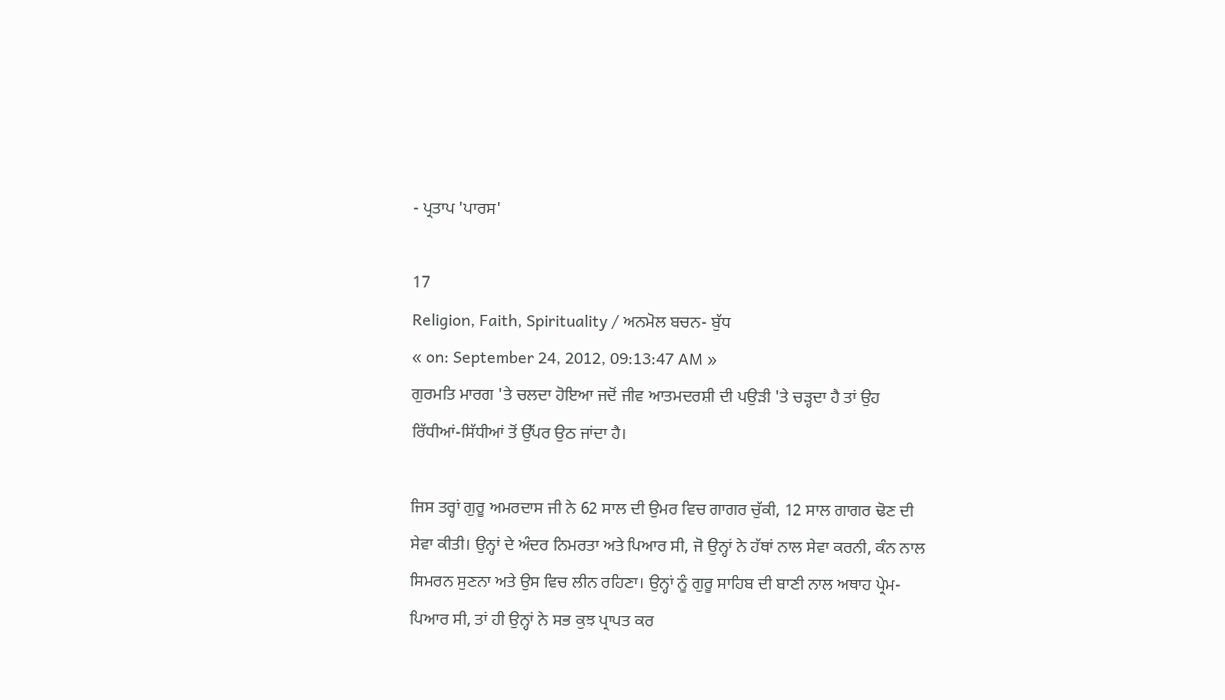- ਪ੍ਰਤਾਪ 'ਪਾਰਸ'

17
Religion, Faith, Spirituality / ਅਨਮੋਲ ਬਚਨ- ਬੁੱਧ
« on: September 24, 2012, 09:13:47 AM »
ਗੁਰਮਤਿ ਮਾਰਗ 'ਤੇ ਚਲਦਾ ਹੋਇਆ ਜਦੋਂ ਜੀਵ ਆਤਮਦਰਸ਼ੀ ਦੀ ਪਉੜੀ 'ਤੇ ਚੜ੍ਹਦਾ ਹੈ ਤਾਂ ਉਹ ਰਿੱਧੀਆਂ-ਸਿੱਧੀਆਂ ਤੋਂ ਉੱਪਰ ਉਠ ਜਾਂਦਾ ਹੈ।

ਜਿਸ ਤਰ੍ਹਾਂ ਗੁਰੂ ਅਮਰਦਾਸ ਜੀ ਨੇ 62 ਸਾਲ ਦੀ ਉਮਰ ਵਿਚ ਗਾਗਰ ਚੁੱਕੀ, 12 ਸਾਲ ਗਾਗਰ ਢੋਣ ਦੀ ਸੇਵਾ ਕੀਤੀ। ਉਨ੍ਹਾਂ ਦੇ ਅੰਦਰ ਨਿਮਰਤਾ ਅਤੇ ਪਿਆਰ ਸੀ, ਜੋ ਉਨ੍ਹਾਂ ਨੇ ਹੱਥਾਂ ਨਾਲ ਸੇਵਾ ਕਰਨੀ, ਕੰਨ ਨਾਲ ਸਿਮਰਨ ਸੁਣਨਾ ਅਤੇ ਉਸ ਵਿਚ ਲੀਨ ਰਹਿਣਾ। ਉਨ੍ਹਾਂ ਨੂੰ ਗੁਰੂ ਸਾਹਿਬ ਦੀ ਬਾਣੀ ਨਾਲ ਅਥਾਹ ਪ੍ਰੇਮ-ਪਿਆਰ ਸੀ, ਤਾਂ ਹੀ ਉਨ੍ਹਾਂ ਨੇ ਸਭ ਕੁਝ ਪ੍ਰਾਪਤ ਕਰ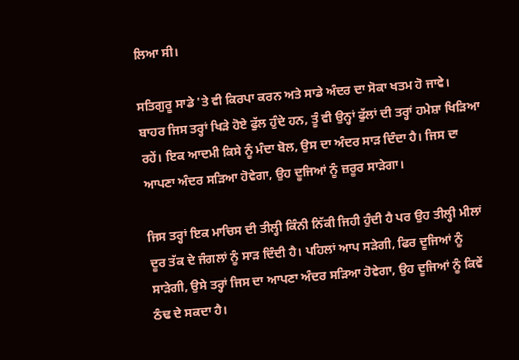ਲਿਆ ਸੀ।

ਸਤਿਗੁਰੂ ਸਾਡੇ 'ਤੇ ਵੀ ਕਿਰਪਾ ਕਰਨ ਅਤੇ ਸਾਡੇ ਅੰਦਰ ਦਾ ਸੋਕਾ ਖਤਮ ਹੋ ਜਾਵੇ। ਬਾਹਰ ਜਿਸ ਤਰ੍ਹਾਂ ਖਿੜੇ ਹੋਏ ਫੁੱਲ ਹੁੰਦੇ ਹਨ, ਤੂੰ ਵੀ ਉਨ੍ਹਾਂ ਫੁੱਲਾਂ ਦੀ ਤਰ੍ਹਾਂ ਹਮੇਸ਼ਾ ਖਿੜਿਆ ਰਹੇਂ। ਇਕ ਆਦਮੀ ਕਿਸੇ ਨੂੰ ਮੰਦਾ ਬੋਲ, ਉਸ ਦਾ ਅੰਦਰ ਸਾੜ ਦਿੰਦਾ ਹੈ। ਜਿਸ ਦਾ ਆਪਣਾ ਅੰਦਰ ਸੜਿਆ ਹੋਵੇਗਾ, ਉਹ ਦੂਜਿਆਂ ਨੂੰ ਜ਼ਰੂਰ ਸਾੜੇਗਾ।

ਜਿਸ ਤਰ੍ਹਾਂ ਇਕ ਮਾਚਿਸ ਦੀ ਤੀਲ੍ਹੀ ਕਿੰਨੀ ਨਿੱਕੀ ਜਿਹੀ ਹੁੰਦੀ ਹੈ ਪਰ ਉਹ ਤੀਲ੍ਹੀ ਮੀਲਾਂ ਦੂਰ ਤੱਕ ਦੇ ਜੰਗਲਾਂ ਨੂੰ ਸਾੜ ਦਿੰਦੀ ਹੈ। ਪਹਿਲਾਂ ਆਪ ਸੜੇਗੀ, ਫਿਰ ਦੂਜਿਆਂ ਨੂੰ ਸਾੜੇਗੀ, ਉਸੇ ਤਰ੍ਹਾਂ ਜਿਸ ਦਾ ਆਪਣਾ ਅੰਦਰ ਸੜਿਆ ਹੋਵੇਗਾ, ਉਹ ਦੂਜਿਆਂ ਨੂੰ ਕਿਵੇਂ ਠੰਢ ਦੇ ਸਕਦਾ ਹੈ।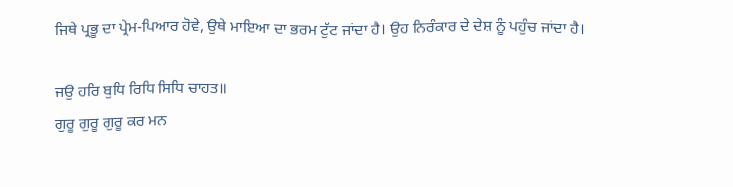ਜਿਥੇ ਪ੍ਰਭੂ ਦਾ ਪ੍ਰੇਮ-ਪਿਆਰ ਹੋਵੇ, ਉਥੇ ਮਾਇਆ ਦਾ ਭਰਮ ਟੁੱਟ ਜਾਂਦਾ ਹੈ। ਉਹ ਨਿਰੰਕਾਰ ਦੇ ਦੇਸ਼ ਨੂੰ ਪਹੁੰਚ ਜਾਂਦਾ ਹੈ।

ਜਉ ਹਰਿ ਬੁਧਿ ਰਿਧਿ ਸਿਧਿ ਚਾਹਤ॥
ਗੁਰੂ ਗੁਰੂ ਗੁਰੂ ਕਰ ਮਨ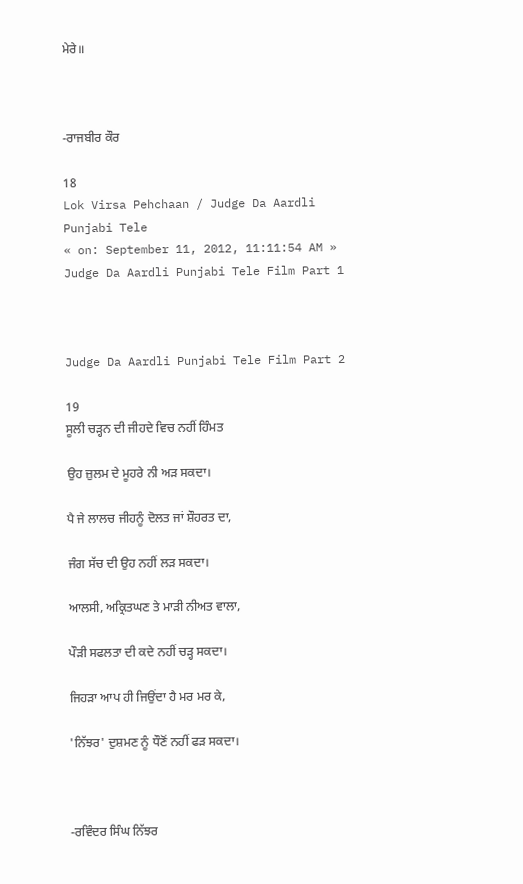ਮੇਰੇ॥



-ਰਾਜਬੀਰ ਕੌਰ

18
Lok Virsa Pehchaan / Judge Da Aardli Punjabi Tele
« on: September 11, 2012, 11:11:54 AM »
Judge Da Aardli Punjabi Tele Film Part 1



Judge Da Aardli Punjabi Tele Film Part 2

19
ਸੂਲੀ ਚੜ੍ਹਨ ਦੀ ਜੀਹਦੇ ਵਿਚ ਨਹੀਂ ਹਿੰਮਤ

ਉਹ ਜ਼ੁਲਮ ਦੇ ਮੂਹਰੇ ਨੀ ਅੜ ਸਕਦਾ।

ਪੈ ਜੇ ਲਾਲਚ ਜੀਹਨੂੰ ਦੋਲਤ ਜਾਂ ਸ਼ੌਹਰਤ ਦਾ,

ਜੰਗ ਸੱਚ ਦੀ ਉਹ ਨਹੀਂ ਲੜ ਸਕਦਾ।

ਆਲਸੀ, ਅਕ੍ਰਿਤਘਣ ਤੇ ਮਾੜੀ ਨੀਅਤ ਵਾਲਾ,

ਪੌੜੀ ਸਫਲਤਾ ਦੀ ਕਦੇ ਨਹੀਂ ਚੜ੍ਹ ਸਕਦਾ।

ਜਿਹੜਾ ਆਪ ਹੀ ਜਿਉਂਦਾ ਹੈ ਮਰ ਮਰ ਕੇ,

'ਨਿੱਝਰ' ਦੁਸ਼ਮਣ ਨੂੰ ਧੌਣੋਂ ਨਹੀਂ ਫੜ ਸਕਦਾ।



-ਰਵਿੰਦਰ ਸਿੰਘ ਨਿੱਝਰ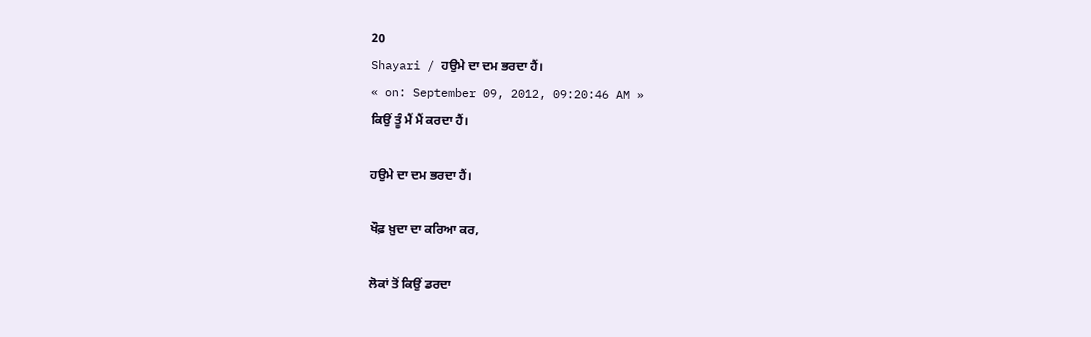20
Shayari / ਹਉਮੇ ਦਾ ਦਮ ਭਰਦਾ ਹੈਂ।
« on: September 09, 2012, 09:20:46 AM »
ਕਿਉਂ ਤੂੰ ਮੈਂ ਮੈਂ ਕਰਦਾ ਹੈਂ।

ਹਉਮੇ ਦਾ ਦਮ ਭਰਦਾ ਹੈਂ।

ਖੌਫ਼ ਖ਼ੁਦਾ ਦਾ ਕਰਿਆ ਕਰ,

ਲੋਕਾਂ ਤੋਂ ਕਿਉਂ ਡਰਦਾ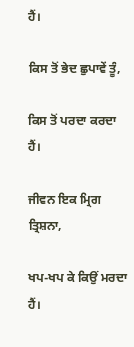ਹੈਂ।

ਕਿਸ ਤੋਂ ਭੇਦ ਛੁਪਾਵੇਂ ਤੂੰ,

ਕਿਸ ਤੋਂ ਪਰਦਾ ਕਰਦਾ ਹੈਂ।

ਜੀਵਨ ਇਕ ਮ੍ਰਿਗ ਤ੍ਰਿਸ਼ਨਾ,

ਖਪ-ਖਪ ਕੇ ਕਿਉਂ ਮਰਦਾ ਹੈਂ।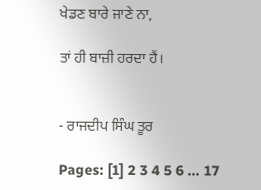ਖੇਡਣ ਬਾਰੇ ਜਾਣੇ ਨਾ,

ਤਾਂ ਹੀ ਬਾਜ਼ੀ ਹਰਦਾ ਹੈਂ।


- ਰਾਜਦੀਪ ਸਿੰਘ ਤੂਰ

Pages: [1] 2 3 4 5 6 ... 17